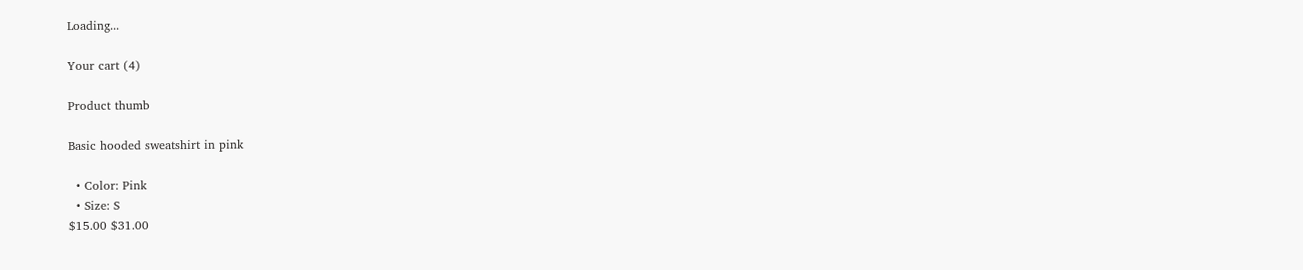Loading...

Your cart (4)

Product thumb

Basic hooded sweatshirt in pink

  • Color: Pink
  • Size: S
$15.00 $31.00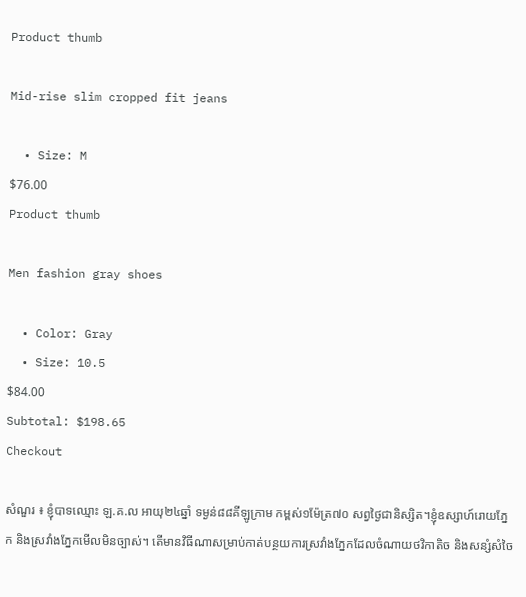Product thumb

Mid-rise slim cropped fit jeans

  • Size: M
$76.00
Product thumb

Men fashion gray shoes

  • Color: Gray
  • Size: 10.5
$84.00
Subtotal: $198.65
Checkout

សំណួរ ៖ ខ្ញុំបាទឈ្មោះ ឡ.គ.ល អាយុ២៤ឆ្នាំ ទម្ងន់៨៨គីឡូក្រាម កម្ពស់១ម៉ែត្រ៧០ សព្វថ្ងៃជានិស្សិត។ខ្ញុំឧស្សាហ៍រោយភ្នែក និងស្រវាំងភ្នែកមើលមិនច្បាស់។ តើមានវិធីណាសម្រាប់កាត់បន្ថយការស្រវាំងភ្នែកដែលចំណាយថវិកាតិច និងសន្សំសំចៃ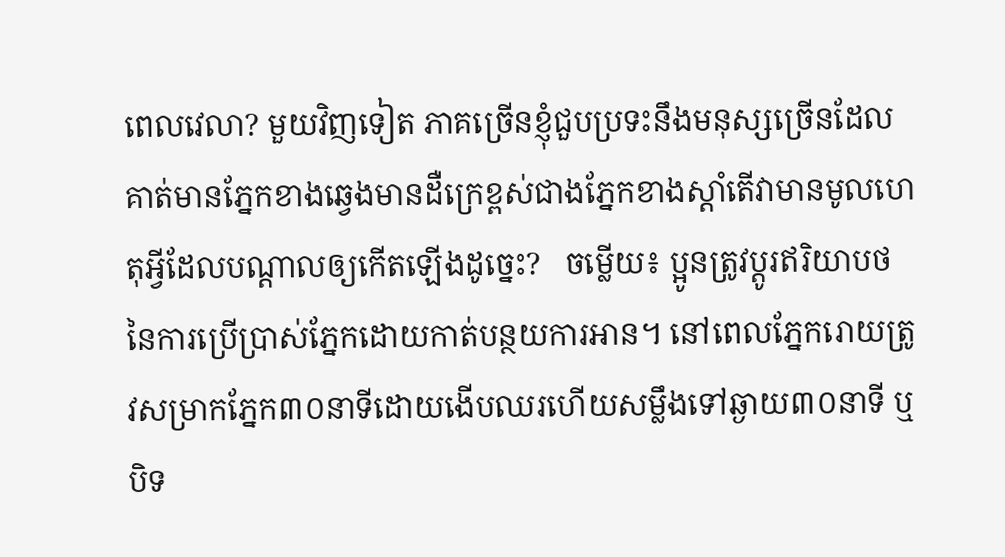ពេលវេលា? មួយវិញទៀត ភាគច្រើនខ្ញុំជួបប្រទះនឹងមនុស្សច្រើនដែលគាត់មានភ្នែកខាងឆ្វេងមានដឺក្រេខ្ពស់ជាងភ្នែកខាងស្តាំតើវាមានមូលហេតុអ្វីដែលបណ្តាលឲ្យកើតឡើងដូច្នេះ?   ចម្លើយ៖ ប្អូនត្រូវប្តូរឥរិយាបថនៃការប្រើប្រាស់ភ្នែកដោយកាត់បន្ថយការអាន។ នៅពេលភ្នែករោយត្រូវសម្រាកភ្នែក៣០នាទីដោយងើបឈរហើយសម្លឹងទៅឆ្ងាយ៣០នាទី ឬបិទ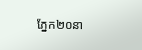ភ្នែក២០នា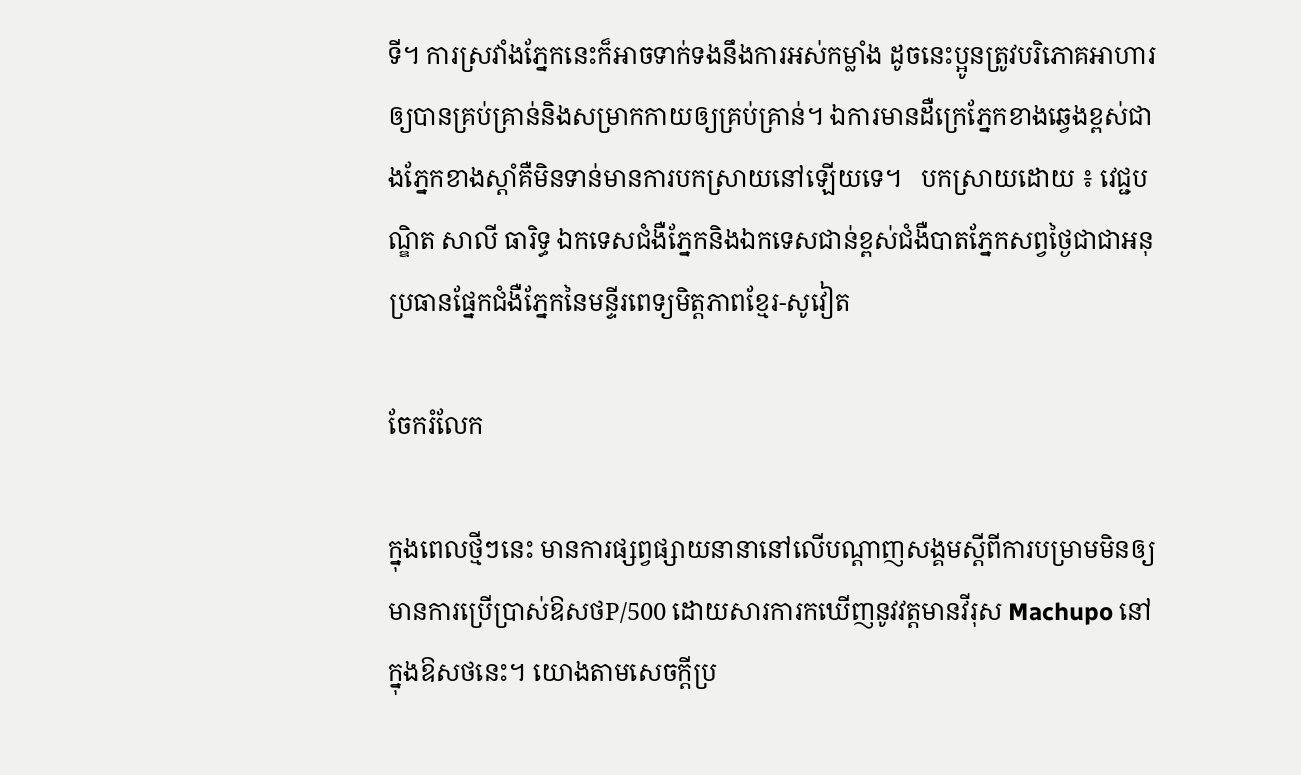ទី។ ការស្រវាំងភ្នែកនេះក៏អាចទាក់ទងនឹងការអស់កម្លាំង ដូចនេះប្អូនត្រូវបរិភោគអាហារឲ្យបានគ្រប់គ្រាន់និងសម្រាកកាយឲ្យគ្រប់គ្រាន់។ ឯការមានដឺក្រេភ្នែកខាងឆ្វេងខ្ពស់ជាងភ្នែកខាងស្តាំគឺមិនទាន់មានការបកស្រាយនៅឡើយទេ។   បកស្រាយដោយ ៖ វេជ្ជបណ្ឌិត សាលី ធារិទ្ធ ឯកទេសជំងឺភ្នែកនិងឯកទេសជាន់ខ្ពស់ជំងឺបាតភ្នែកសព្វថ្ងៃជាជាអនុប្រធានផ្នែកជំងឺភ្នែកនៃមន្ទីរពេទ្យមិត្តភាពខ្មែរ-សូវៀត

ចែករំលែក

ក្នុងពេលថ្មីៗនេះ មានការផ្សព្វផ្សាយនានានៅលើបណ្តាញសង្គមស្តីពីការបម្រាមមិនឲ្យមានការប្រើប្រាស់ឱសថP/500 ដោយសារការកឃើញនូវវត្តមានវីរុស Machupo នៅក្នុងឱសថនេះ។ យោងតាមសេចក្តីប្រ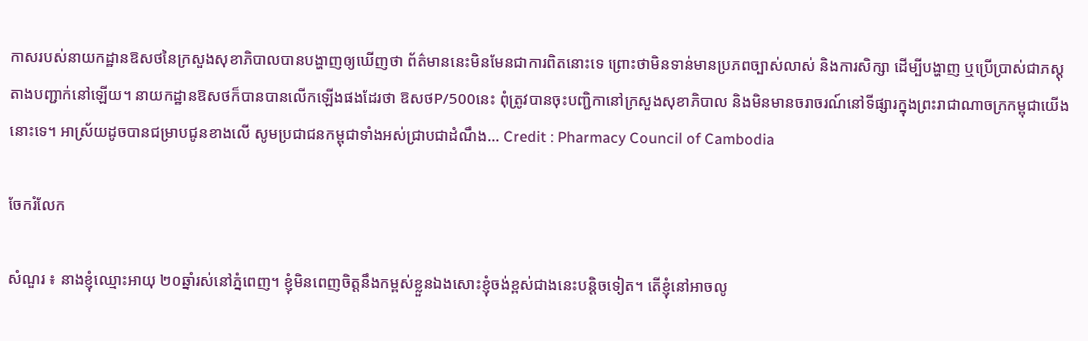កាសរបស់នាយកដ្ឋានឱសថនៃក្រសួងសុខាភិបាលបានបង្ហាញឲ្យឃើញថា ព័ត៌មាននេះមិនមែនជាការពិតនោះទេ ព្រោះថាមិនទាន់មានប្រភពច្បាស់លាស់ និងការសិក្សា ដើម្បីបង្ហាញ ឬប្រើប្រាស់ជាភស្តុតាងបញ្ជាក់នៅឡើយ។ នាយកដ្ឋានឱសថក៏បានបានលើកឡើងផងដែរថា ឱសថP/500នេះ ពុំត្រូវបានចុះបញ្ជិកានៅក្រសួងសុខាភិបាល និងមិនមានចរាចរណ៍នៅទីផ្សារក្នុងព្រះរាជាណាចក្រកម្ពុជាយើងនោះទេ។ អាស្រ័យដូចបានជម្រាបជូនខាងលើ សូមប្រជាជនកម្ពុជាទាំងអស់ជ្រាបជាដំណឹង... Credit : Pharmacy Council of Cambodia

ចែករំលែក

សំណួរ ៖ នាងខ្ញុំឈ្មោះអាយុ ២០ឆ្នាំរស់នៅភ្នំពេញ។ ខ្ញុំមិនពេញចិត្តនឹងកម្ពស់ខ្លួនឯងសោះខ្ញុំចង់ខ្ពស់ជាងនេះបន្តិចទៀត។ តើខ្ញុំនៅអាចលូ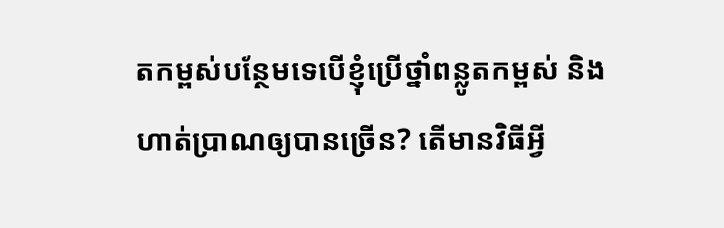តកម្ពស់បន្ថែមទេបើខ្ញុំប្រើថ្នាំពន្លូតកម្ពស់ និងហាត់ប្រាណឲ្យបានច្រើន? តើមានវិធីអ្វី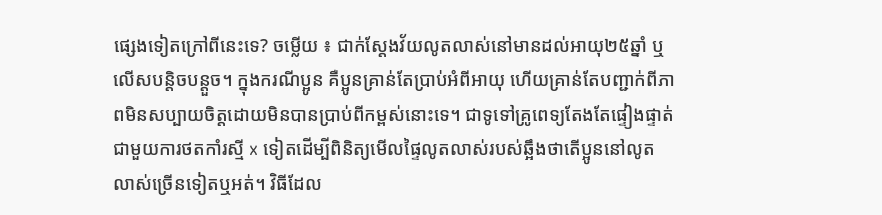ផ្សេងទៀតក្រៅពីនេះទេ? ចម្លើយ ៖ ជាក់ស្តែងវ័យលូតលាស់នៅមានដល់អាយុ២៥ឆ្នាំ ឬលើសបន្តិចបន្តួច។ ក្នុងករណីប្អូន គឺប្អូនគ្រាន់តែប្រាប់អំពីអាយុ ហើយគ្រាន់តែបញ្ជាក់ពីភាពមិនសប្បាយចិត្តដោយមិនបានប្រាប់ពីកម្ពស់នោះទេ។ ជាទូទៅគ្រូពេទ្យតែងតែផ្ទៀងផ្ទាត់ជាមួយការថតកាំរស្មី x ទៀតដើម្បីពិនិត្យមើលផ្ទៃលូតលាស់របស់ឆ្អឹងថាតើប្អូននៅលូតលាស់ច្រើនទៀតឬអត់។ វិធីដែល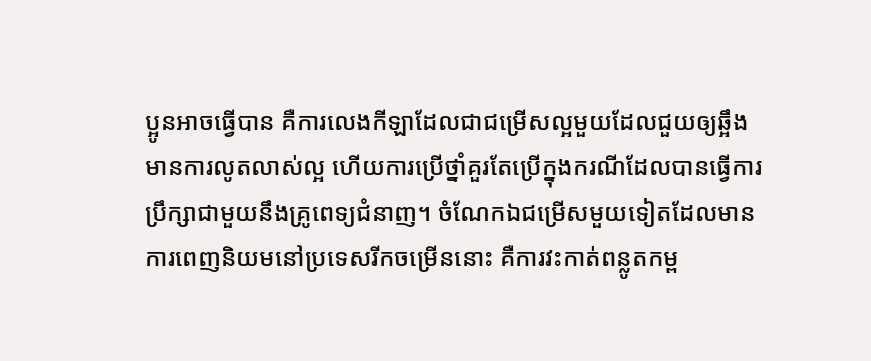ប្អូនអាចធ្វើបាន គឺការលេងកីឡាដែលជាជម្រើសល្អមួយដែលជួយឲ្យឆ្អឹងមានការលូតលាស់ល្អ ហើយការប្រើថ្នាំគួរតែប្រើក្នុងករណីដែលបានធ្វើការប្រឹក្សាជាមួយនឹងគ្រូពេទ្យជំនាញ។ ចំណែកឯជម្រើសមួយទៀតដែលមានការពេញនិយមនៅប្រទេសរីកចម្រើននោះ គឺការវះកាត់ពន្លូតកម្ព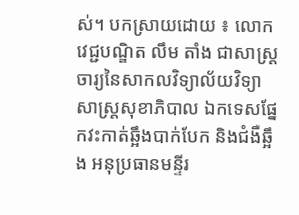ស់។ បកស្រាយដោយ ៖ លោកវេជ្ជបណ្ឌិត លឹម តាំង ជាសាស្រ្តចារ្យនៃសាកលវិទ្យាល័យវិទ្យាសាស្រ្តសុខាភិបាល ឯកទេសផ្នែកវះកាត់ឆ្អឹងបាក់បែក និងជំងឺឆ្អឹង អនុប្រធានមន្ទីរ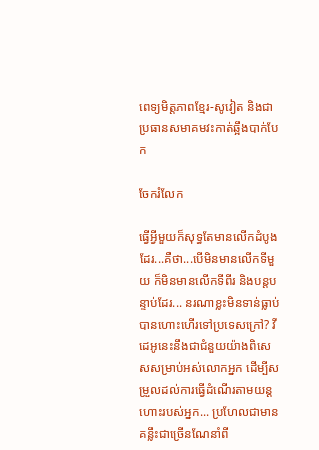ពេទ្យមិត្តភាពខ្មែរ-សូវៀត និងជាប្រធានសមាគមវះកាត់ឆ្អឹងបាក់បែក

ចែករំលែក

ធ្វើអ្វីមួយក៏សុទ្ធតែមានលើកដំបូងដែរ...គឺថា...បើមិនមានលើកទីមួយ ក៏មិនមានលើកទីពីរ និងបន្តបន្ទាប់ដែរ... នរណាខ្លះមិនទាន់ធ្លាប់បានហោះហើរទៅប្រទេសក្រៅ? វីដេអូនេះនឹងជាជំនួយយ៉ាងពិសេសសម្រាប់អស់លោកអ្នក ដើម្បីសម្រួលដល់ការធ្វើដំណើរតាមយន្តហោះរបស់អ្នក... ប្រហែលជាមានគន្លឹះជាច្រើនណែនាំពី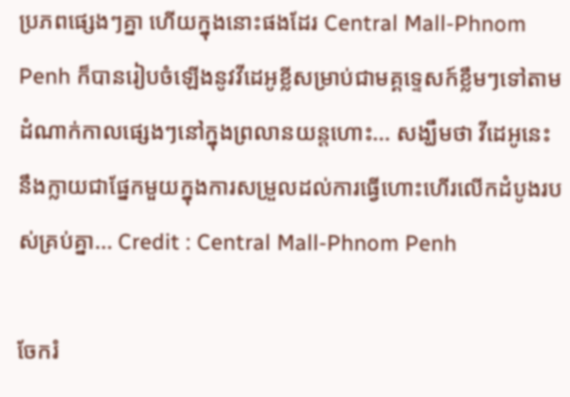ប្រភពផ្សេងៗគ្នា ហើយក្នុងនោះផងដែរ Central Mall-Phnom Penh ក៏បានរៀបចំឡើងនូវវីដេអូខ្លីសម្រាប់ជាមគ្គទ្ទេសក៍ខ្លឹមៗទៅតាមដំណាក់កាលផ្សេងៗនៅក្នុងព្រលានយន្តហោះ... សង្ឃឹមថា វីដេអូនេះនឹងក្លាយជាផ្នែកមួយក្នុងការសម្រួលដល់ការធ្វើហោះហើរលើកដំបូងរបស់គ្រប់គ្នា... Credit : Central Mall-Phnom Penh

ចែករំ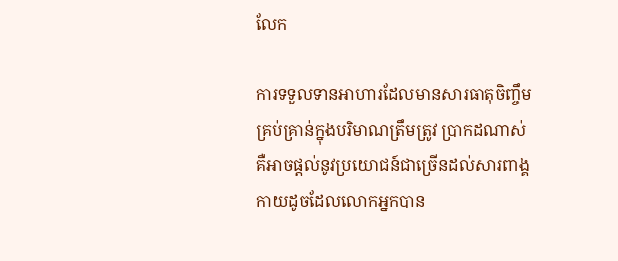លែក

ការទទួលទានអាហារដែលមានសារធាតុចិញ្ចឹមគ្រប់គ្រាន់ក្នុងបរិមាណត្រឹមត្រូវ ប្រាកដណាស់ គឺអាចផ្តល់នូវប្រយោជន៍ជាច្រើនដល់សារពាង្គកាយដូចដែលលោកអ្នកបាន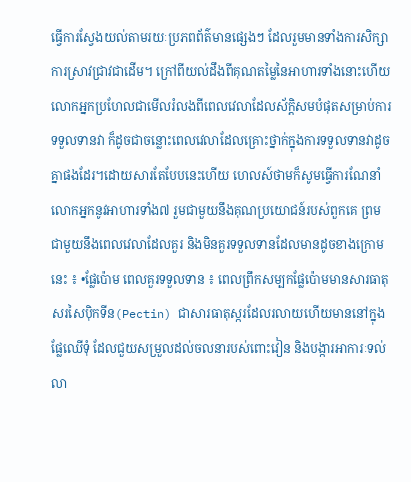ធ្វើការស្វែងយល់តាមរយៈប្រភពព័ត៌មានផ្សេងៗ ដែលរួមមានទាំងការសិក្សាការស្រាវជ្រាវជាដើម។ ក្រៅពីយល់ដឹងពីគុណតម្លៃនៃអាហារទាំងនោះហើយ លោកអ្នកប្រហែលជាមើលរំលងពីពេលវេលាដែលស័ក្តិសមបំផុតសម្រាប់ការទទួលទានវា ក៏ដូចជាចន្លោះពេលវេលាដែលគ្រោះថ្នាក់ក្នុងការទទួលទានវាដូចគ្នាផងដែរ។ដោយសារតែបែបនេះហើយ ហេលស៍ថាមក៏សូមធ្វើការណែនាំលោកអ្នកនូវអាហារទាំង៧ រួមជាមួយនឹងគុណប្រយោជន៍របស់ពួកគេ ព្រមជាមួយនឹងពេលវេលាដែលគួរ និងមិនគួរទទួលទានដែលមានដូចខាងក្រោមនេះ ៖ •ផ្លែប៉ោម ពេលគួរទទួលទាន ៖ ពេលព្រឹកសម្បកផ្លែប៉ោមមានសារធាតុសរសៃប៉ិកទីន(Pectin) ជាសារធាតុស្ករដែលរលាយហើយមាននៅក្នុងផ្លែឈើទុំ ដែលជួយសម្រួលដល់ចលនារបស់ពោះវៀន និងបង្ការអាការៈទល់លា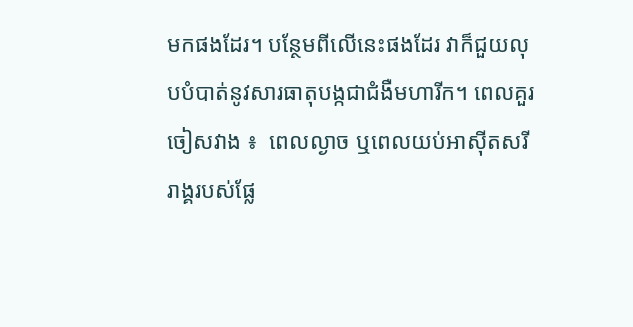មកផងដែរ។ បន្ថែមពីលើនេះផងដែរ វាក៏ជួយលុបបំបាត់នូវសារធាតុបង្កជាជំងឺមហារីក។ ពេលគួរចៀសវាង ៖  ពេលល្ងាច ឬពេលយប់អាស៊ីតសរីរាង្គរបស់ផ្លែ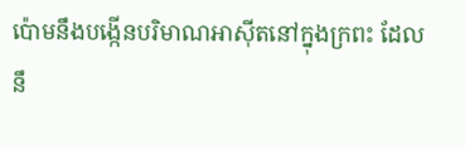ប៉ោមនឹងបង្កើនបរិមាណអាស៊ីតនៅក្នុងក្រពះ ដែលនឹ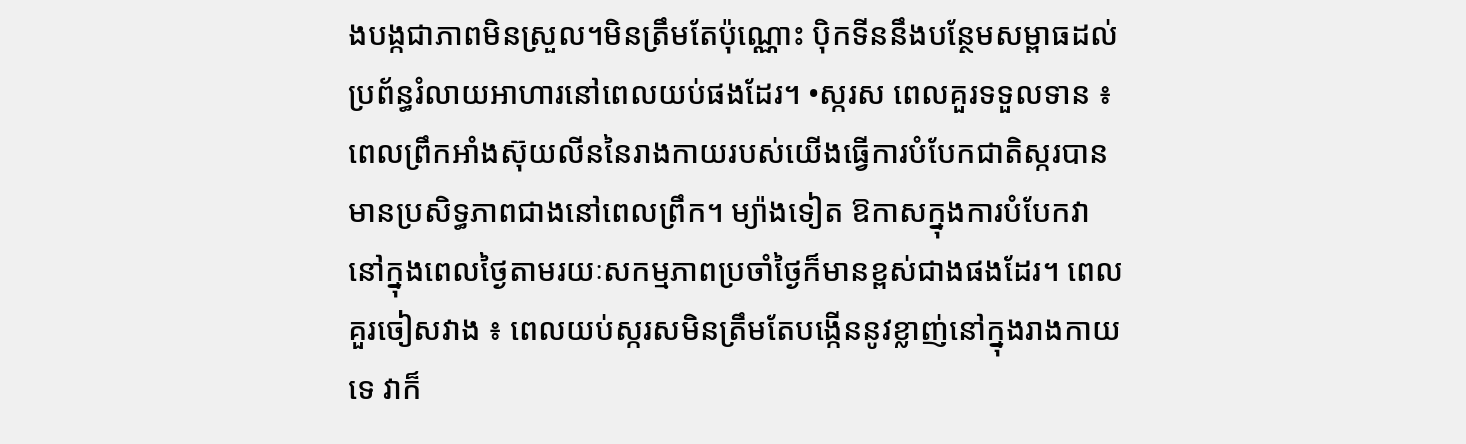ងបង្កជាភាពមិនស្រួល។មិនត្រឹមតែប៉ុណ្ណោះ ប៉ិកទីននឹងបន្ថែមសម្ពាធដល់ប្រព័ន្ធរំលាយអាហារនៅពេលយប់ផងដែរ។ •ស្ករស ពេលគួរទទួលទាន ៖ ពេលព្រឹកអាំងស៊ុយលីននៃរាងកាយរបស់យើងធ្វើការបំបែកជាតិស្ករបានមានប្រសិទ្ធភាពជាងនៅពេលព្រឹក។ ម្យ៉ាងទៀត ឱកាសក្នុងការបំបែកវានៅក្នុងពេលថ្ងៃតាមរយៈសកម្មភាពប្រចាំថ្ងៃក៏មានខ្ពស់ជាងផងដែរ។ ពេលគួរចៀសវាង ៖ ពេលយប់ស្ករសមិនត្រឹមតែបង្កើននូវខ្លាញ់នៅក្នុងរាងកាយទេ វាក៏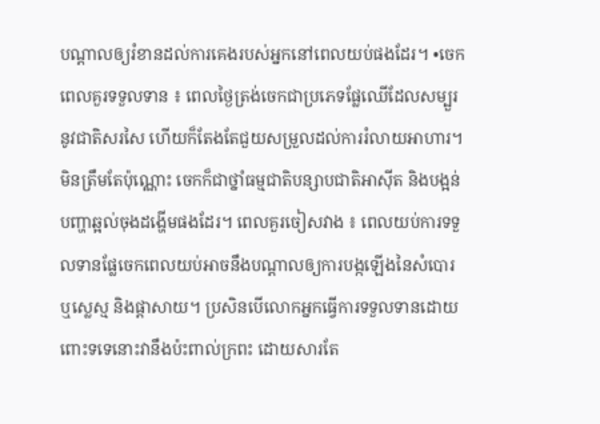បណ្តាលឲ្យរំខានដល់ការគេងរបស់អ្នកនៅពេលយប់ផងដែរ។ •ចេក ពេលគួរទទួលទាន ៖ ពេលថ្ងៃត្រង់ចេកជាប្រភេទផ្លែឈើដែលសម្បួរនូវជាតិសរសៃ ហើយក៏តែងតែជួយសម្រួលដល់ការរំលាយអាហារ។ មិនត្រឹមតែប៉ុណ្ណោះ ចេកក៏ជាថ្នាំធម្មជាតិបន្សាបជាតិអាស៊ីត និងបង្អន់បញ្ហាឆ្អល់ចុងដង្ហើមផងដែរ។ ពេលគួរចៀសវាង ៖ ពេលយប់ការទទួលទានផ្លែចេកពេលយប់អាចនឹងបណ្តាលឲ្យការបង្កឡើងនៃសំបោរ ឬស្លេស្ម និងផ្តាសាយ។ ប្រសិនបើលោកអ្នកធ្វើការទទួលទានដោយពោះទទេនោះវានឹងប៉ះពាល់ក្រពះ ដោយសារតែ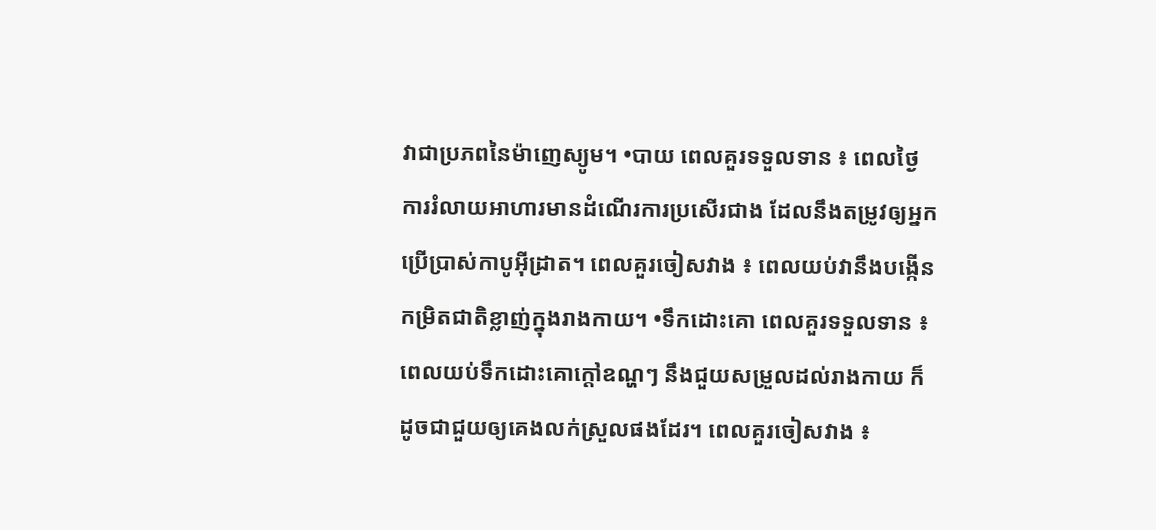វាជាប្រភពនៃម៉ាញេស្យូម។ •បាយ ពេលគួរទទួលទាន ៖ ពេលថ្ងៃការរំលាយអាហារមានដំណើរការប្រសើរជាង ដែលនឹងតម្រូវឲ្យអ្នកប្រើប្រាស់កាបូអ៊ីដ្រាត។ ពេលគួរចៀសវាង ៖ ពេលយប់វានឹងបង្កើនកម្រិតជាតិខ្លាញ់ក្នុងរាងកាយ។ •ទឹកដោះគោ ពេលគួរទទួលទាន ៖ ពេលយប់ទឹកដោះគោក្តៅឧណ្ហៗ នឹងជួយសម្រួលដល់រាងកាយ ក៏ដូចជាជួយឲ្យគេងលក់ស្រួលផងដែរ។ ពេលគួរចៀសវាង ៖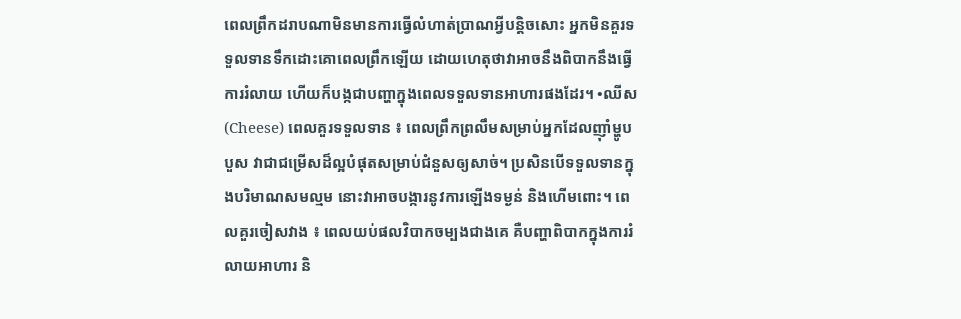ពេលព្រឹកដរាបណាមិនមានការធ្វើលំហាត់ប្រាណអ្វីបន្តិចសោះ អ្នកមិនគួរទទួលទានទឹកដោះគោពេលព្រឹកឡើយ ដោយហេតុថាវាអាចនឹងពិបាកនឹងធ្វើការរំលាយ ហើយក៏បង្កជាបញ្ហាក្នុងពេលទទួលទានអាហារផងដែរ។ •ឈីស (Cheese) ពេលគួរទទួលទាន ៖ ពេលព្រឹកព្រលឹមសម្រាប់អ្នកដែលញ៉ាំម្ហូបបួស វាជាជម្រើសដ៏ល្អបំផុតសម្រាប់ជំនួសឲ្យសាច់។ ប្រសិនបើទទួលទានក្នុងបរិមាណសមល្មម នោះវាអាចបង្ការនូវការឡើងទម្ងន់ និងហើមពោះ។ ពេលគួរចៀសវាង ៖ ពេលយប់ផលវិបាកចម្បងជាងគេ គឺបញ្ហាពិបាកក្នុងការរំលាយអាហារ និ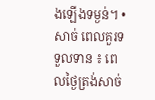ងឡើងទម្ងន់។ •សាច់ ពេលគួរទទួលទាន ៖ ពេលថ្ងៃត្រង់សាច់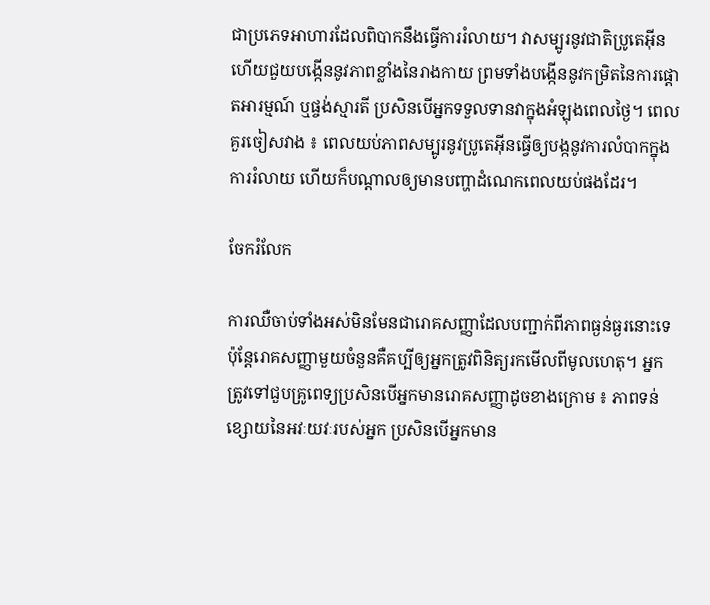ជាប្រភេទអាហារដែលពិបាកនឹងធ្វើការរំលាយ។ វាសម្បូរនូវជាតិប្រូតេអ៊ីន ហើយជួយបង្កើននូវភាពខ្លាំងនៃរាងកាយ ព្រមទាំងបង្កើននូវកម្រិតនៃការផ្តោតអារម្មណ៍ ឬផ្ចង់ស្មារតី ប្រសិនបើអ្នកទទួលទានវាក្នុងអំឡុងពេលថ្ងៃ។ ពេលគួរចៀសវាង ៖ ពេលយប់ភាពសម្បូរនូវប្រូតេអ៊ីនធ្វើឲ្យបង្កនូវការលំបាកក្នុងការរំលាយ ហើយក៏បណ្តាលឲ្យមានបញ្ហាដំណេកពេលយប់ផងដែរ។

ចែករំលែក

ការឈឺចាប់ទាំងអស់មិនមែនជារោគសញ្ញាដែលបញ្ជាក់ពីភាពធ្ងន់ធ្ងរនោះទេ ប៉ុន្តែរោគសញ្ញាមួយចំនួនគឺគប្បីឲ្យអ្នកត្រូវពិនិត្យរកមើលពីមូលហេតុ។ អ្នកត្រូវទៅជួបគ្រូពេទ្យប្រសិនបើអ្នកមានរោគសញ្ញាដូចខាងក្រោម ៖ ភាពទន់ខ្សោយនៃអវៈយវៈរបស់អ្នក ប្រសិនបើអ្នកមាន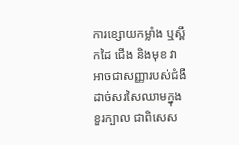ការខ្សោយកម្លាំង ឬស្ពឹកដៃ ជើង និងមុខ វាអាចជាសញ្ញារបស់ជំងឺដាច់សរសៃឈាមក្នុងខួរក្បាល ជាពិសេស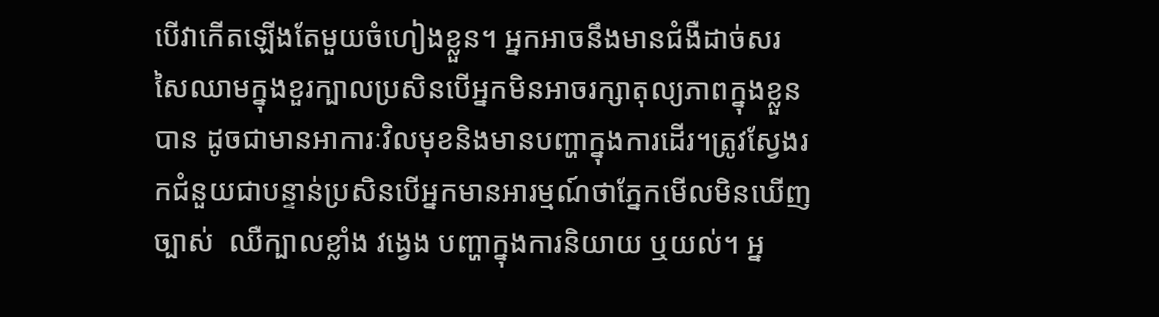បើវាកើតឡើងតែមួយចំហៀងខ្លួន។ អ្នកអាចនឹងមានជំងឺដាច់សរសៃឈាមក្នុងខួរក្បាលប្រសិនបើអ្នកមិនអាចរក្សាតុល្យភាពក្នុងខ្លួនបាន ដូចជាមានអាការៈវិលមុខនិងមានបញ្ហាក្នុងការដើរ។ត្រូវស្វែងរកជំនួយជាបន្ទាន់ប្រសិនបើអ្នកមានអារម្មណ៍ថាភ្នែកមើលមិនឃើញច្បាស់  ឈឺក្បាលខ្លាំង វង្វេង បញ្ហាក្នុងការនិយាយ ឬយល់។ អ្ន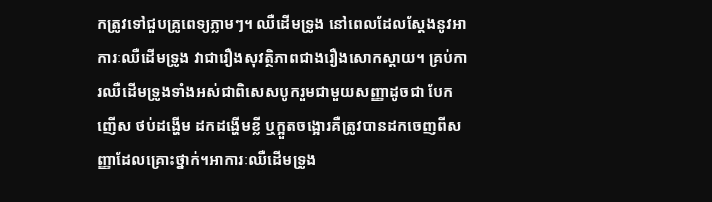កត្រូវទៅជួបគ្រូពេទ្យភ្លាមៗ។ ឈឺដើមទ្រូង នៅពេលដែលស្តែងនូវអាការៈឈឺដើមទ្រូង វាជារឿងសុវត្ថិភាពជាងរឿងសោកស្តាយ។ គ្រប់ការឈឺដើមទ្រូងទាំងអស់ជាពិសេសបូករួមជាមួយសញ្ញាដូចជា បែកញើស ថប់ដង្ហើម ដកដង្ហើមខ្លី ឬក្អួតចង្អោរគឺត្រូវបានដកចេញពីសញ្ញាដែលគ្រោះថ្នាក់។អាការៈឈឺដើមទ្រូង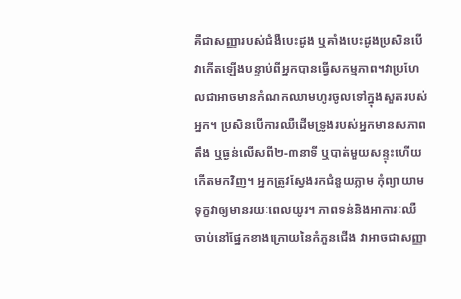គឺជាសញ្ញារបស់ជំងឺបេះដូង ឬគាំងបេះដូងប្រសិនបើវាកើតឡើងបន្ទាប់ពីអ្នកបានធ្វើសកម្មភាព។វាប្រហែលជាអាចមានកំណកឈាមហូរចូលទៅក្នុងសួតរបស់អ្នក។ ប្រសិនបើការឈឺដើមទ្រូងរបស់អ្នកមានសភាពតឹង ឬធ្ងន់លើសពី២-៣នាទី ឬបាត់មួយសន្ទុះហើយកើតមកវិញ។ អ្នកត្រូវស្វែងរកជំនួយភ្លាម កុំព្យាយាមទុក្ខវាឲ្យមានរយៈពេលយូរ។ ភាពទន់និងអាការៈឈឺចាប់នៅផ្នែកខាងក្រោយនៃកំភួនជើង វាអាចជាសញ្ញា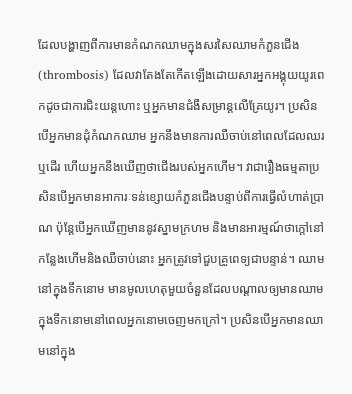ដែលបង្ហាញពីការមានកំណកឈាមក្នុងសរសៃឈាមកំភួនជើង (thrombosis) ដែលវាតែងតែកើតឡើងដោយសារអ្នកអង្គុយយូរពេកដូចជាការជិះយន្តហោះ ឬអ្នកមានជំងឺសម្រាន្តលើគ្រែយូរ។ ប្រសិនបើអ្នកមានដុំកំណកឈាម អ្នកនឹងមានការឈឺចាប់នៅពេលដែលឈរ ឬដើរ ហើយអ្នកនឹងឃើញថាជើងរបស់អ្នកហើម។ វាជារឿងធម្មតាប្រសិនបើអ្នកមានអាការៈទន់ខ្សោយកំភួនជើងបន្ទាប់ពីការធ្វើលំហាត់ប្រាណ ប៉ុន្តែបើអ្នកឃើញមាននូវស្នាមក្រហម និងមានអារម្មណ៍ថាក្តៅនៅកន្លែងហើមនិងឈឺចាប់នោះ អ្នកត្រូវទៅជួបគ្រូពេទ្យជាបន្ទាន់។ ឈាមនៅក្នុងទឹកនោម មានមូលហេតុមួយចំនួនដែលបណ្តាលឲ្យមានឈាមក្នុងទឹកនោមនៅពេលអ្នកនោមចេញមកក្រៅ។ ប្រសិនបើអ្នកមានឈាមនៅក្នុង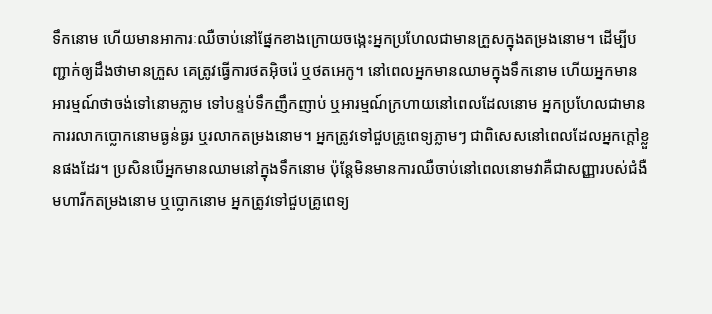ទឹកនោម ហើយមានអាការៈឈឺចាប់នៅផ្នែកខាងក្រោយចង្កេះអ្នកប្រហែលជាមានក្រួសក្នុងតម្រងនោម។ ដើម្បីបញ្ជាក់ឲ្យដឹងថាមានក្រួស គេត្រូវធ្វើការថតអ៊ិចរ៉េ ឬថតអេកូ។ នៅពេលអ្នកមានឈាមក្នុងទឹកនោម ហើយអ្នកមានអារម្មណ៍ថាចង់ទៅនោមភ្លាម ទៅបន្ទប់ទឹកញឹកញាប់ ឬអារម្មណ៍ក្រហាយនៅពេលដែលនោម អ្នកប្រហែលជាមានការរលាកប្លោកនោមធ្ងន់ធ្ងរ ឬរលាកតម្រងនោម។ អ្នកត្រូវទៅជួបគ្រូពេទ្យភ្លាមៗ ជាពិសេសនៅពេលដែលអ្នកក្តៅខ្លួនផងដែរ។ ប្រសិនបើអ្នកមានឈាមនៅក្នុងទឹកនោម ប៉ុន្តែមិនមានការឈឺចាប់នៅពេលនោមវាគឺជាសញ្ញារបស់ជំងឺមហារីកតម្រងនោម ឬប្លោកនោម អ្នកត្រូវទៅជួបគ្រូពេទ្យ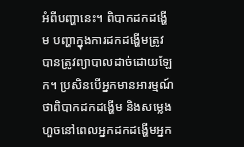អំពីបញ្ហានេះ។ ពិបាកដកដង្ហើម បញ្ហាក្នុងការដកដង្ហើមត្រូវបានត្រូវព្យាបាលដាច់ដោយឡែក។ ប្រសិនបើអ្នកមានអារម្មណ៍ថាពិបាកដកដង្ហើម និងសម្លេងហួចនៅពេលអ្នកដកដង្ហើមអ្នក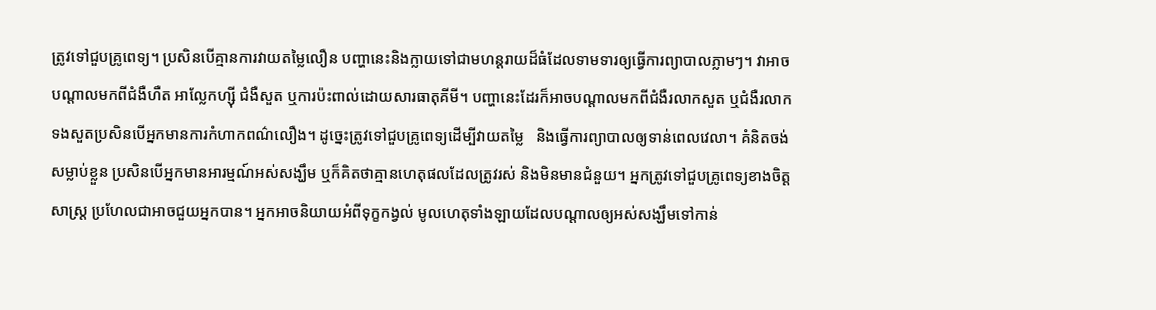ត្រូវទៅជួបគ្រូពេទ្យ។ ប្រសិនបើគ្មានការវាយតម្លៃលឿន បញ្ហានេះនិងក្លាយទៅជាមហន្តរាយដ៏ធំដែលទាមទារឲ្យធ្វើការព្យាបាលភ្លាមៗ។ វាអាចបណ្តាលមកពីជំងឺហឺត អាល្លែកហ្ស៊ី ជំងឺសួត ឬការប៉ះពាល់ដោយសារធាតុគីមី។ បញ្ហានេះដែរក៏អាចបណ្តាលមកពីជំងឺរលាកសួត ឬជំងឺរលាកទងសួតប្រសិនបើអ្នកមានការកំហាកពណ៌លឿង។ ដូច្នេះត្រូវទៅជួបគ្រូពេទ្យដើម្បីវាយតម្លៃ   និងធ្វើការព្យាបាលឲ្យទាន់ពេលវេលា។ គំនិតចង់សម្លាប់ខ្លួន ប្រសិនបើអ្នកមានអារម្មណ៍អស់សង្ឃឹម ឬក៏គិតថាគ្មានហេតុផលដែលត្រូវរស់ និងមិនមានជំនួយ។ អ្នកត្រូវទៅជួបគ្រូពេទ្យខាងចិត្តសាស្រ្ត ប្រហែលជាអាចជួយអ្នកបាន។ អ្នកអាចនិយាយអំពីទុក្ខកង្វល់ មូលហេតុទាំងឡាយដែលបណ្តាលឲ្យអស់សង្ឃឹមទៅកាន់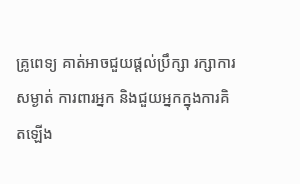គ្រូពេទ្យ គាត់អាចជួយផ្តល់ប្រឹក្សា រក្សាការសម្ងាត់ ការពារអ្នក និងជួយអ្នកក្នុងការគិតឡើង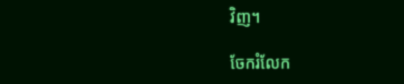វិញ។

ចែករំលែក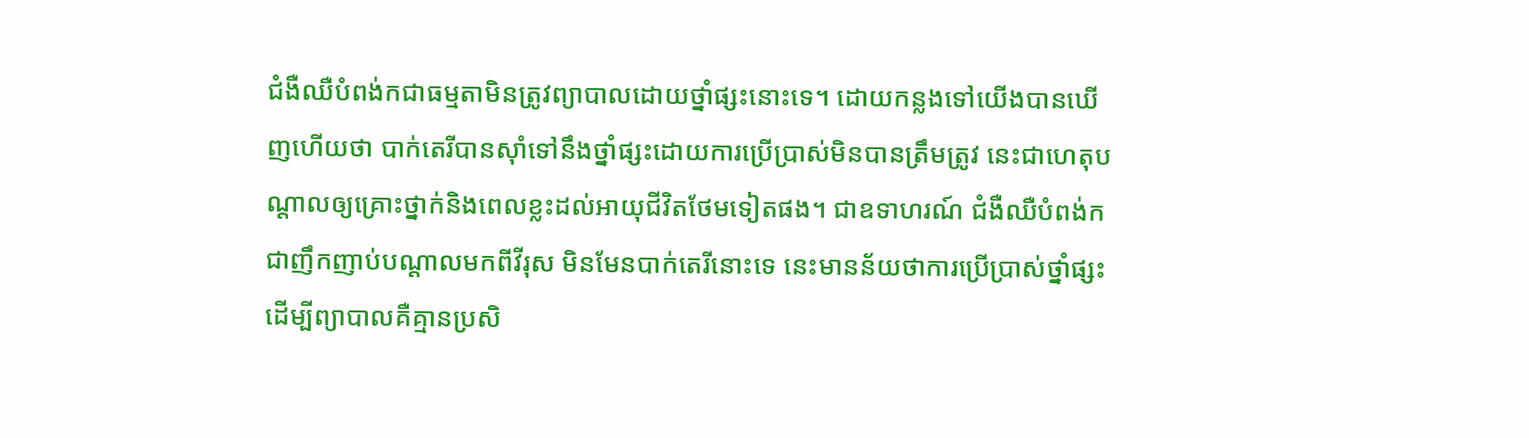ជំងឺឈឺបំពង់កជាធម្មតាមិនត្រូវព្យាបាលដោយថ្នាំផ្សះនោះទេ។ ដោយកន្លងទៅយើងបានឃើញហើយថា បាក់តេរីបានស៊ាំទៅនឹងថ្នាំផ្សះដោយការប្រើប្រាស់មិនបានត្រឹមត្រូវ នេះជាហេតុបណ្តាលឲ្យគ្រោះថ្នាក់និងពេលខ្លះដល់អាយុជីវិតថែមទៀតផង។ ជាឧទាហរណ៍ ជំងឺឈឺបំពង់កជាញឹកញាប់បណ្តាលមកពីវីរុស មិនមែនបាក់តេរីនោះទេ នេះមានន័យថាការប្រើប្រាស់ថ្នាំផ្សះដើម្បីព្យាបាលគឺគ្មានប្រសិ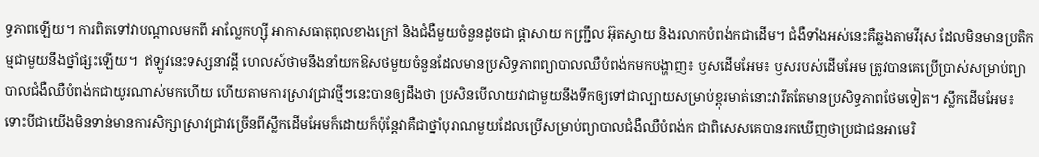ទ្ធភាពឡើយ។ ការពិតទៅវាបណ្តាលមកពី អាល្លែកហ្ស៊ី អាកាសធាតុពុលខាងក្រៅ និងជំងឺមួយចំនួនដូចជា ផ្តាសាយ កញ្រ្ជឹល អ៊ុតស្វាយ និងរលាកបំពង់កជាដើម។ ជំងឺទាំងអស់នេះគឺឆ្លងតាមវីរុស ដែលមិនមានប្រតិកម្មជាមួយនឹងថ្នាំផ្សះឡើយ។  ឥឡូវនេះទស្សនាវដ្តី ហេលស៍ថាមនឹងនាំយកឱសថមួយចំនួនដែលមានប្រសិទ្ធភាពព្យាបាលឈឺបំពង់កមកបង្ហាញ៖ ឫសដើមអែម៖ ឫសរបស់ដើមអែម ត្រូវបានគេប្រើប្រាស់សម្រាប់ព្យាបាលជំងឺឈឺបំពង់កជាយូរណាស់មកហើយ ហើយតាមការស្រាវជ្រាវថ្មីៗនេះបានឲ្យដឹងថា ប្រសិនបើលាយវាជាមួយនឹងទឹកឲ្យទៅជាល្បាយសម្រាប់ខ្ពុរមាត់នោះវារឹតតែមានប្រសិទ្ធភាពថែមទៀត។ ស្លឹកដើមអែម៖ ទោះបីជាយើងមិនទាន់មានការសិក្សាស្រាវជ្រាវច្រើនពីស្លឹកដើមអែមក៏ដោយក៏ប៉ុន្តែវាគឺជាថ្នាំបុរាណមួយដែលប្រើសម្រាប់ព្យាបាលជំងឺឈឺបំពង់ក ជាពិសេសគេបានរកឃើញថាប្រជាជនអាមេរិ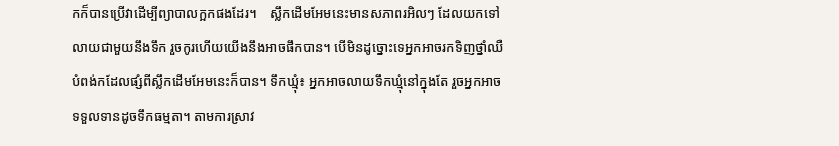កក៏បានប្រើវាដើម្បីព្យាបាលក្អកផងដែរ។    ស្លឹកដើមអែមនេះមានសភាពរអិលៗ ដែលយកទៅលាយជាមួយនឹងទឹក រួចកូរហើយយើងនឹងអាចផឹកបាន។ បើមិនដូច្នោះទេអ្នកអាចរកទិញថ្នាំឈឺបំពង់កដែលផ្សំពីស្លឹកដើមអែមនេះក៏បាន។ ទឹកឃ្មុំ៖ អ្នកអាចលាយទឹកឃ្មុំនៅក្នុងតែ រួចអ្នកអាចទទួលទានដូចទឹកធម្មតា។ តាមការស្រាវ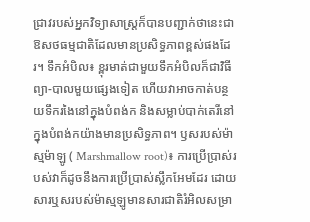ជ្រាវរបស់អ្នកវិទ្យាសាស្ត្រក៏បានបញ្ជាក់ថានេះជាឱសថធម្មជាតិដែលមានប្រសិទ្ធភាពខ្ពស់ផងដែរ។ ទឹកអំបិល៖ ខ្ពុរមាត់ជាមួយទឹកអំបិលក៏ជាវិធីព្យា-បាលមួយផ្សេងទៀត ហើយវាអាចកាត់បន្ថយទឹករងៃនៅក្នុងបំពង់ក និងសម្លាប់បាក់តេរីនៅក្នុងបំពង់កយ៉ាងមានប្រសិទ្ធភាព។ ឫសរបស់ម៉ាស្មម៉ាឡូ ( Marshmallow root)៖ ការប្រើប្រាស់របស់វាក៏ដូចនឹងការប្រើប្រាស់ស្លឹកអែមដែរ ដោយសារឬសរបស់ម៉ាស្មឡូមានសារជាតិរំអិលសម្រា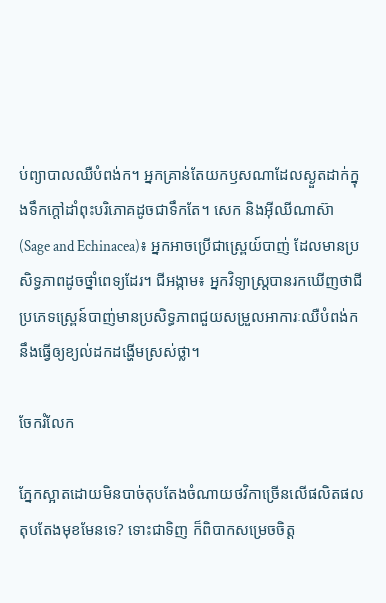ប់ព្យាបាលឈឺបំពង់ក។ អ្នកគ្រាន់តែយកឫសណាដែលស្ងួតដាក់ក្នុងទឹកក្តៅដាំពុះបរិភោគដូចជាទឹកតែ។ សេក និងអ៊ីឈីណាស៊ា  (Sage and Echinacea)៖ អ្នកអាចប្រើជាស្ព្រេយ៍បាញ់ ដែលមានប្រសិទ្ធភាពដូចថ្នាំពេទ្យដែរ។ ជីអង្កាម៖ អ្នកវិទ្យាស្ត្របានរកឃើញថាជីប្រភេទស្ព្រេន៍បាញ់មានប្រសិទ្ធភាពជួយសម្រួលអាការៈឈឺបំពង់កនឹងធ្វើឲ្យខ្យល់ដកដង្ហើមស្រស់ថ្លា។

ចែករំលែក

ភ្នែកស្អាតដោយមិនបាច់តុបតែងចំណាយថវិកាច្រើនលើផលិតផលតុបតែងមុខមែនទេ? ទោះជាទិញ ក៏ពិបាកសម្រេចចិត្ត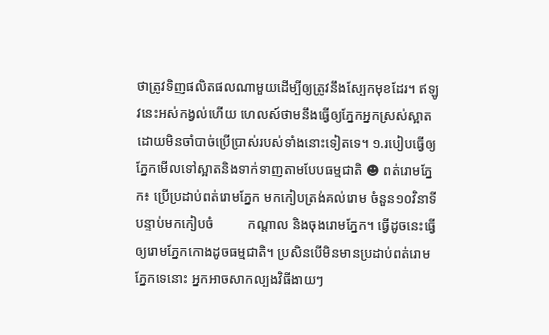ថាត្រូវទិញផលិតផលណាមួយដើម្បីឲ្យត្រូវនឹងស្បែកមុខដែរ។ ឥឡូវនេះអស់កង្វល់ហើយ ហេលស៍ថាមនឹងធ្វើឲ្យភ្នែកអ្នកស្រស់ស្អាតដោយមិនចាំបាច់ប្រើប្រាស់របស់ទាំងនោះទៀតទេ។ ១.របៀបធ្វើឲ្យភ្នែកមើលទៅស្អាតនិងទាក់ទាញតាមបែបធម្មជាតិ ☻ ពត់រោមភ្នែក៖ ប្រើប្រដាប់ពត់រោមភ្នែក មកកៀបត្រង់គល់រោម ចំនួន១០វិនាទី បន្ទាប់មកកៀបចំ          កណ្តាល និងចុងរោមភ្នែក។ ធ្វើដូចនេះធ្វើឲ្យរោមភ្នែកកោងដូចធម្មជាតិ។ ប្រសិនបើមិនមានប្រដាប់ពត់រោមភ្នែកទេនោះ អ្នកអាចសាកល្បងវិធីងាយៗ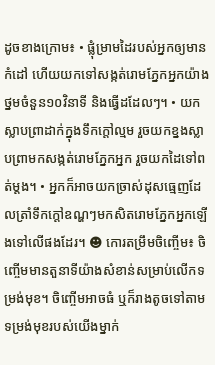ដូចខាងក្រោម៖ • ផ្លុំម្រាមដៃរបស់អ្នកឲ្យមានកំដៅ ហើយយកទៅសង្កត់រោមភ្នែកអ្នកយ៉ាងថ្នមចំនួន១០វិនាទី និងធ្វើដដែលៗ។ • យកស្លាបព្រាដាក់ក្នុងទឹកក្តៅល្មម រួចយកខ្នងស្លាបព្រាមកសង្កត់រោមភ្នែកអ្នក រួចយកដៃទៅពត់ម្តង។ • អ្នកក៏អាចយកច្រាស់ដុសធ្មេញដែលត្រាំទឹកក្តៅឧណ្ហៗមកសិតរោមភ្នែកអ្នកឡើងទៅលើផងដែរ។ ☻ កោរតម្រឹមចិញ្ចើម៖ ចិញ្ចើមមានតួនាទីយ៉ាងសំខាន់សម្រាប់លើកទម្រង់មុខ។ ចិញ្ចើមអាចធំ ឬក៏រាងតូចទៅតាមទម្រង់មុខរបស់យើងម្នាក់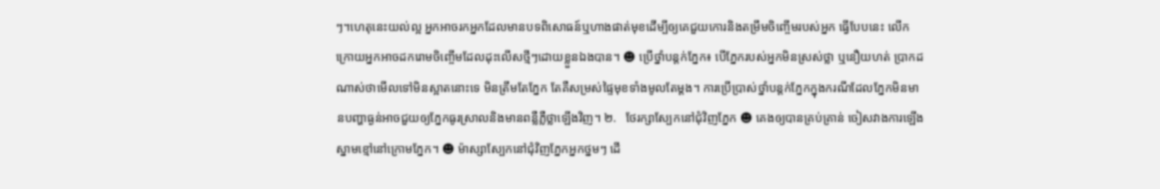ៗ។ហេតុនេះយល់ល្អ អ្នកអាចរកអ្នកដែលមានបទពិសោធន៍ឬហាងផាត់មុខដើម្បីឲ្យគេជួយកោរនិងតម្រឹមចិញ្ចើមរបស់អ្នក ធ្វើបែបនេះ លើកក្រោយអ្នកអាចដករោមចិញ្ចើមដែលដុះលើសថ្មីៗដោយខ្លួនឯងបាន។ ☻ ប្រើថ្នាំបន្តក់ភ្នែក៖ បើភ្នែករបស់អ្នកមិនស្រស់ថ្លា ឬនឿយហត់ ប្រាកដណាស់ថាមើលទៅមិនស្អាតនោះទេ មិនត្រឹមតែភ្នែក តែគឺសម្រស់ផ្ទៃមុខទាំងមូលតែម្តង។ ការប្រើប្រាស់ថ្នាំបន្តក់ភ្នែកក្នុងករណីដែលភ្នែកមិនមានបញ្ហាធ្ងន់អាចជួយឲ្យភ្នែកធូរស្រាលនិងមានពន្លឺភ្លឺថ្លាឡើងវិញ។ ២.   ថែរក្សាស្បែកនៅជុំវិញភ្នែក ☻ គេងឲ្យបានគ្រប់គ្រាន់ ចៀសវាងការឡើងស្នាមខ្មៅនៅក្រោមភ្នែក។ ☻ ម៉ាស្សាស្បែកនៅជុំវិញភ្នែកអ្នកថ្នមៗ ដើ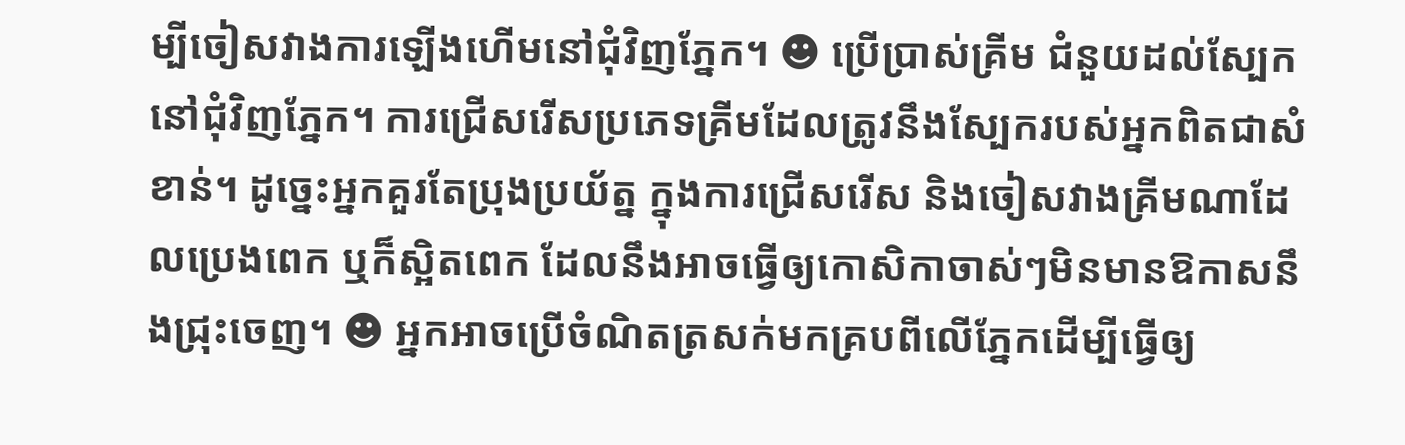ម្បីចៀសវាងការឡើងហើមនៅជុំវិញភ្នែក។ ☻ ប្រើប្រាស់គ្រីម ជំនួយដល់ស្បែកនៅជុំវិញភ្នែក។ ការជ្រើសរើសប្រភេទគ្រីមដែលត្រូវនឹងស្បែករបស់អ្នកពិតជាសំខាន់។ ដូច្នេះអ្នកគួរតែប្រុងប្រយ័ត្ន ក្នុងការជ្រើសរើស និងចៀសវាងគ្រីមណាដែលប្រេងពេក ឬក៏ស្អិតពេក ដែលនឹងអាចធ្វើឲ្យកោសិកាចាស់ៗមិនមានឱកាសនឹងជ្រុះចេញ។ ☻ អ្នកអាចប្រើចំណិតត្រសក់មកគ្របពីលើភ្នែកដើម្បីធ្វើឲ្យ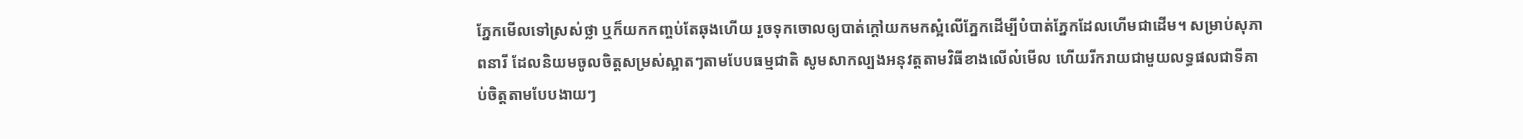ភ្នែកមើលទៅស្រស់ថ្លា ឬក៏យកកញ្ចប់តែឆុងហើយ រួចទុកចោលឲ្យបាត់ក្តៅយកមកស្អំលើភ្នែកដើម្បីបំបាត់ភ្នែកដែលហើមជាដើម។ សម្រាប់សុភាពនារី ដែលនិយមចូលចិត្តសម្រស់ស្អាតៗតាមបែបធម្មជាតិ សូមសាកល្បងអនុវត្តតាមវិធីខាងលើល៎មើល ហើយរីករាយជាមួយលទ្ធផលជាទីគាប់ចិត្តតាមបែបងាយៗ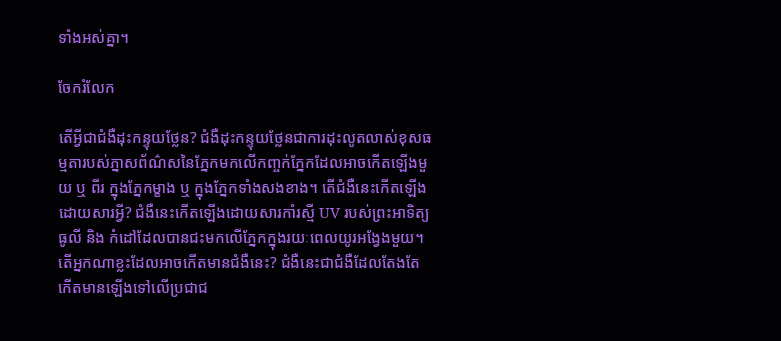ទាំងអស់គ្នា។

ចែករំលែក

តើអ្វីជាជំងឺដុះកន្ទុយថ្លែន? ជំងឺដុះកន្ទុយថ្លែនជាការដុះលូតលាស់ខុសធម្មតារបស់ភ្នាសព័ណ៌សនៃភ្នែកមកលើកញ្ចក់ភ្នែកដែលអាចកើតឡើងមួយ ឬ ពីរ ក្នុងភ្នែកម្ខាង ឬ ក្នុងភ្នែកទាំងសងខាង។ តើជំងឺនេះកើតឡើងដោយសារអ្វី? ជំងឺនេះកើតឡើងដោយសារកាំរស្មី UV របស់ព្រះអាទិត្យ ធូលី និង កំដៅដែលបានជះមកលើភ្នែកក្នុងរយៈពេលយូរអង្វែងមួយ។ តើអ្នកណាខ្លះដែលអាចកើតមានជំងឺនេះ? ជំងឺនេះជាជំងឺដែលតែងតែកើតមានឡើងទៅលើប្រជាជ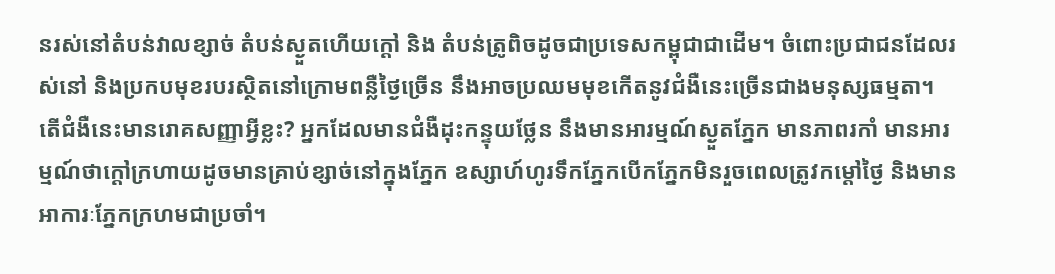នរស់នៅតំបន់វាលខ្សាច់ តំបន់ស្ងួតហើយក្ដៅ និង តំបន់ត្រូពិចដូចជាប្រទេសកម្ពុជាជាដើម។ ចំពោះប្រជាជនដែលរស់នៅ និងប្រកបមុខរបរស្ថិតនៅក្រោមពន្លឺថ្ងៃច្រើន នឹងអាចប្រឈមមុខកើតនូវជំងឺនេះច្រើនជាងមនុស្សធម្មតា។ តើជំងឺនេះមានរោគសញ្ញាអ្វីខ្លះ? អ្នកដែលមានជំងឺដុះកន្ទុយថ្លែន នឹងមានអារម្មណ៍ស្ងួតភ្នែក មានភាពរកាំ មានអារម្មណ៍ថាក្ដៅក្រហាយដូចមានគ្រាប់ខ្សាច់នៅក្នុងភ្នែក ឧស្សាហ៍ហូរទឹកភ្នែកបើកភ្នែកមិនរួចពេលត្រូវកម្ដៅថ្ងៃ និងមានអាការៈភ្នែកក្រហមជាប្រចាំ។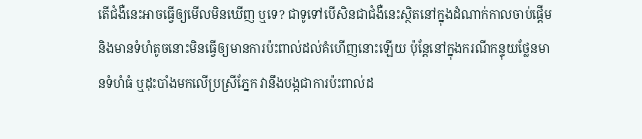តើជំងឺនេះអាចធ្វើឲ្យមើលមិនឃើញ ឬទេ? ជាទូទៅបើសិនជាជំងឺនេះស្ថិតនៅក្នុងដំណាក់កាលចាប់ផ្ដើម និងមានទំហំតូចនោះមិនធ្វើឲ្យមានការប៉ះពាល់ដល់គំហើញនោះឡើយ ប៉ុន្ដែនៅក្នុងករណីកន្ទុយថ្លែនមានទំហំធំ ឬដុះបាំងមកលើប្រស្រីភ្នែក វានឹងបង្កជាការប៉ះពាល់ដ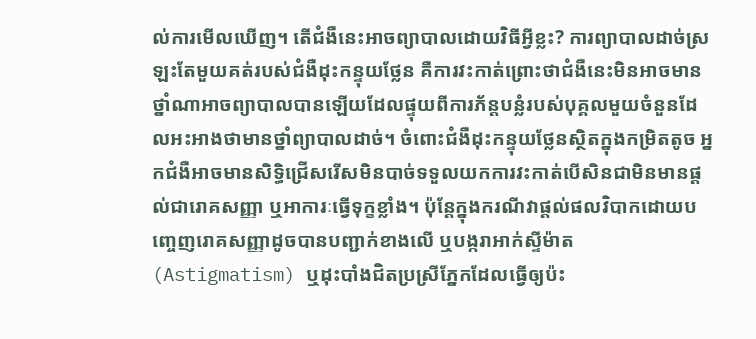ល់ការមើលឃើញ។ តើជំងឺនេះអាចព្យាបាលដោយវិធីអ្វីខ្លះ? ការព្យាបាលដាច់ស្រឡះតែមួយគត់របស់ជំងឺដុះកន្ទុយថ្លែន គឺការវះកាត់ព្រោះថាជំងឺនេះមិនអាចមានថ្នាំណាអាចព្យាបាលបានឡើយដែលផ្ទុយពីការភ័ន្តបន្លំរបស់បុគ្គលមួយចំនួនដែលអះអាងថាមានថ្នាំព្យាបាលដាច់។ ចំពោះជំងឺដុះកន្ទុយថ្លែនស្ថិតក្នុងកម្រិតតូច អ្នកជំងឺអាចមានសិទ្ធិជ្រើសរើសមិនបាច់ទទួលយកការវះកាត់បើសិនជាមិនមានផ្ដល់ជារោគសញ្ញា ឬអាការៈធ្វើទុក្ខខ្លាំង។ ប៉ុន្ដែក្នុងករណីវាផ្ដល់ផលវិបាកដោយបញ្ចេញរោគសញ្ញាដូចបានបញ្ជាក់ខាងលើ ឬបង្ករាអាក់ស្ទីម៉ាត (Astigmatism) ឬដុះបាំងជិតប្រស្រីភ្នែកដែលធ្វើឲ្យប៉ះ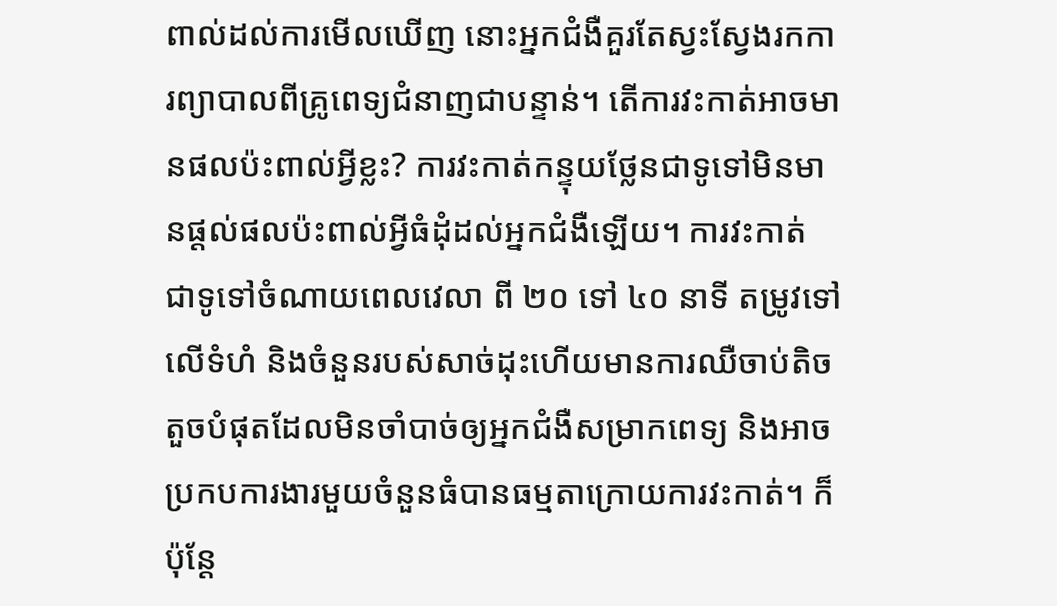ពាល់ដល់ការមើលឃើញ នោះអ្នកជំងឺគួរតែស្វះស្វែងរកការព្យាបាលពីគ្រូពេទ្យជំនាញជាបន្ទាន់។ តើការវះកាត់អាចមានផលប៉ះពាល់អ្វីខ្លះ? ការវះកាត់កន្ទុយថ្លែនជាទូទៅមិនមានផ្ដល់ផលប៉ះពាល់អ្វីធំដុំដល់អ្នកជំងឺឡើយ។ ការវះកាត់ ជាទូទៅចំណាយពេលវេលា ពី ២០ ទៅ ៤០ នាទី តម្រូវទៅលើទំហំ និងចំនួនរបស់សាច់ដុះហើយមានការឈឺចាប់តិចតួចបំផុតដែលមិនចាំបាច់ឲ្យអ្នកជំងឺសម្រាកពេទ្យ និងអាចប្រកបការងារមួយចំនួនធំបានធម្មតាក្រោយការវះកាត់។ ក៏ប៉ុន្តែ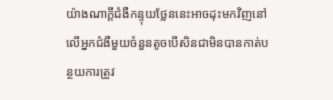យ៉ាងណាក្ដីជំងឺកន្ទុយថ្លែននេះអាចដុះមកវិញនៅលើអ្នកជំងឺមួយចំនួនតូចបើសិនជាមិនបានកាត់បន្ថយការត្រូវ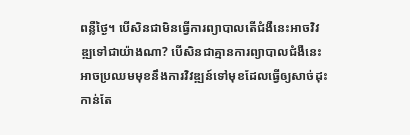ពន្លឺថ្ងៃ។ បើសិនជាមិនធ្វើការព្យាបាលតើជំងឺនេះអាចវិវឌ្ឍទៅជាយ៉ាងណា? បើសិនជាគ្មានការព្យាបាលជំងឺនេះអាចប្រឈមមុខនឹងការវិវឌ្ឍន៍ទៅមុខដែលធ្វើឲ្យសាច់ដុះកាន់តែ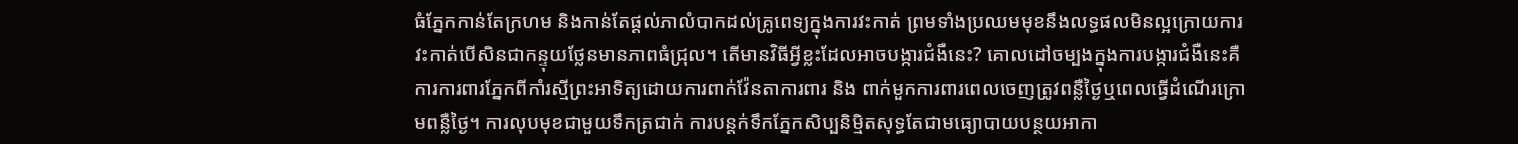ធំភ្នែកកាន់តែក្រហម និងកាន់តែផ្ដល់ភាលំបាកដល់គ្រូពេទ្យក្នុងការវះកាត់ ព្រមទាំងប្រឈមមុខនឹងលទ្ធផលមិនល្អក្រោយការវះកាត់បើសិនជាកន្ទុយថ្លែនមានភាពធំជ្រុល។ តើមានវិធីអ្វីខ្លះដែលអាចបង្ការជំងឺនេះ? គោលដៅចម្បងក្នុងការបង្ការជំងឺនេះគឺការការពារភ្នែកពីកាំរស្មីព្រះអាទិត្យដោយការពាក់វ៉ែនតាការពារ និង ពាក់មួកការពារពេលចេញត្រូវពន្លឺថ្ងៃឬពេលធ្វើដំណើរក្រោមពន្លឺថ្ងៃ។ ការលុបមុខជាមួយទឹកត្រជាក់ ការបន្តក់ទឹកភ្នែកសិប្បនិម្មិតសុទ្ធតែជាមធ្យោបាយបន្ថយអាកា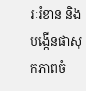រៈរំខាន និងបង្កើនផាសុកភាពចំ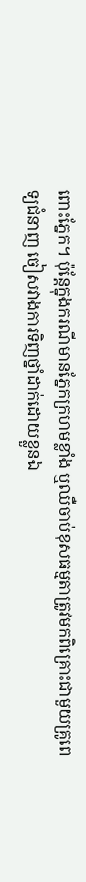ពោះភ្នែក។ ប៉ុន្ដែក្នុងករណីមានភ្នែកក្រហមខ្លាំង ឬឈឺចាប់ខុសធម្មតាត្រូវមកពិគ្រោះជាមួយគ្រូពេទ្យជំនាញ ចៀសវាងការទិញថ្នាំដាក់ដោយខ្លួនឯ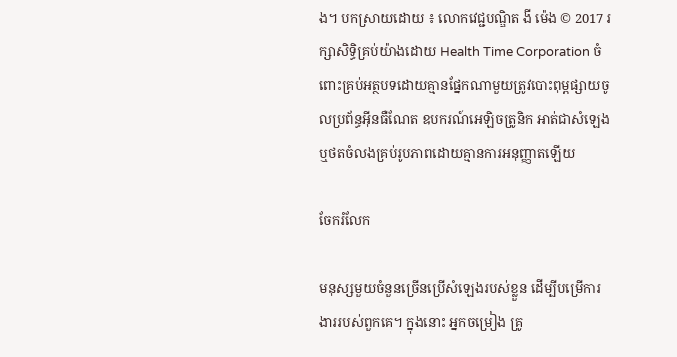ង។ បកស្រាយដោយ ៖ លោកវេជ្ជបណ្ឌិត ងី ម៉េង © 2017 រក្សាសិទ្ធិគ្រប់យ៉ាងដោយ Health Time Corporation ចំពោះគ្រប់អត្ថបទដោយគ្មានផ្នែកណាមួយត្រូវបោះពុម្ពផ្សាយចូលប្រព័ន្ធអ៊ីនធឺណែត ឧបករណ៍អេឡិចត្រូនិក អាត់ជាសំឡេងឬថតចំលងគ្រប់រូបភាពដោយគ្មានការអនុញ្ញាតឡើយ

ចែករំលែក

មនុស្សមួយចំនួនច្រើនប្រើសំឡេងរបស់ខ្លួន ដើម្បីបម្រើការងាររបស់ពួកគេ។ ក្នុងនោះ អ្នកចម្រៀង គ្រូ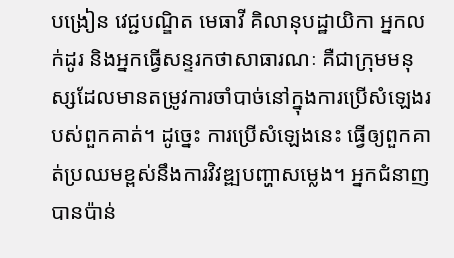បង្រៀន វេជ្ជបណ្ឌិត មេធាវី គិលានុបដ្ឋាយិកា អ្នកលក់ដូរ និងអ្នកធ្វើសន្ទរកថាសាធារណៈ គឺជាក្រុមមនុស្សដែលមានតម្រូវការចាំបាច់នៅក្នុងការប្រើសំឡេងរបស់ពួកគាត់។ ដូច្នេះ ការប្រើសំឡេងនេះ ធ្វើឲ្យពួកគាត់ប្រឈមខ្ពស់នឹងការវិវឌ្ឍបញ្ហាសម្លេង។ អ្នកជំនាញបានប៉ាន់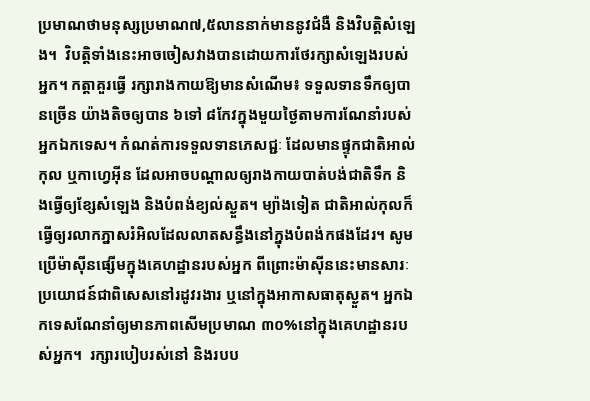ប្រមាណថាមនុស្សប្រមាណ៧,៥លាននាក់មាននូវជំងឺ និងវិបត្តិសំឡេង។  វិបត្ដិទាំងនេះអាចចៀសវាងបានដោយការថែរក្សាសំឡេងរបស់អ្នក។ កត្តាគួរធ្វើ រក្សារាងកាយឱ្យមានសំណើម៖ ទទួលទានទឹកឲ្យបានច្រើន យ៉ាងតិចឲ្យបាន ៦ទៅ ៨កែវក្នុងមួយថ្ងៃតាមការណែនាំរបស់អ្នកឯកទេស។ កំណត់ការទទួលទានភេសជ្ជៈ ដែលមានផ្ទុកជាតិអាល់កុល ឬកាហ្វេអ៊ីន ដែលអាចបណ្ដាលឲ្យរាងកាយបាត់បង់ជាតិទឹក និងធ្វើឲ្យខ្សែសំឡេង និងបំពង់ខ្យល់ស្ងួត។ ម្យ៉ាងទៀត ជាតិអាល់កុលក៏ធ្វើឲ្យរលាកភ្នាសរំអិលដែលលាតសន្ធឹងនៅក្នុងបំពង់កផងដែរ។ សូមប្រើម៉ាស៊ីនផ្សើមក្នុងគេហដ្ឋានរបស់អ្នក ពីព្រោះម៉ាស៊ីននេះមានសារៈប្រយោជន៍ជាពិសេសនៅរដូវរងារ ឬនៅក្នុងអាកាសធាតុស្ងួត។ អ្នកឯកទេសណែនាំឲ្យមានភាពសើមប្រមាណ ៣០%នៅក្នុងគេហដ្ឋានរបស់អ្នក។  រក្សារបៀបរស់នៅ និងរបប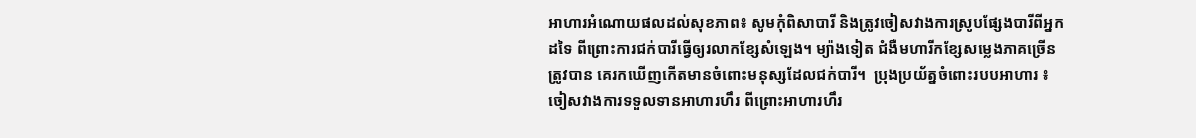អាហារអំណោយផលដល់សុខភាព៖ សូមកុំពិសាបារី និងត្រូវចៀសវាងការស្រូបផ្សែងបារីពីអ្នកដទៃ ពីព្រោះការជក់បារីធ្វើឲ្យរលាកខ្សែសំឡេង។ ម្យ៉ាងទៀត ជំងឺមហារីកខ្សែសម្លេងភាគច្រើនត្រូវបាន គេរកឃើញកើតមានចំពោះមនុស្សដែលជក់បារី។  ប្រុងប្រយ័ត្នចំពោះរបបអាហារ ៖ ចៀសវាងការទទួលទានអាហារហឹរ ពីព្រោះអាហារហឹរ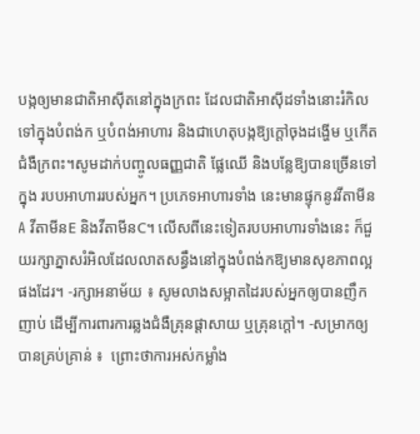បង្កឲ្យមានជាតិអាស៊ីតនៅក្នុងក្រពះ ដែលជាតិអាស៊ីដទាំងនោះរំកិលទៅក្នុងបំពង់ក ឬបំពង់អាហារ និងជាហេតុបង្កឱ្យក្ដៅចុងដង្ហើម ឬកើតជំងឺក្រពះ។សូមដាក់បញ្ចូលធញ្ញជាតិ ផ្លែឈើ និងបន្លែឱ្យបានច្រើនទៅក្នុង របបអាហាររបស់អ្នក។ ប្រភេទអាហារទាំង នេះមានផ្ទុកនូវវីតាមីនA វីតាមីនE និងវីតាមីនC។ លើសពីនេះទៀតរបបអាហារទាំងនេះ ក៏ជួយរក្សាភ្នាសរំអិលដែលលាតសន្ធឹងនៅក្នុងបំពង់កឱ្យមានសុខភាពល្អផងដែរ។ -រក្សាអនាម័យ ៖ សូមលាងសម្អាតដៃរបស់អ្នកឲ្យបានញឹកញាប់ ដើម្បីការពារការឆ្លងជំងឺគ្រុនផ្ដាសាយ ឬគ្រុនក្ដៅ។ -សម្រាកឲ្យបានគ្រប់គ្រាន់ ៖  ព្រោះថាការអស់កម្លាំង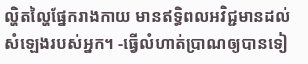ល្ហិតល្ហៃផ្នែករាងកាយ មានឥទ្ធិពលអវិជ្ជមានដល់សំឡេងរបស់អ្នក។ -ធ្វើលំហាត់ប្រាណឲ្យបានទៀ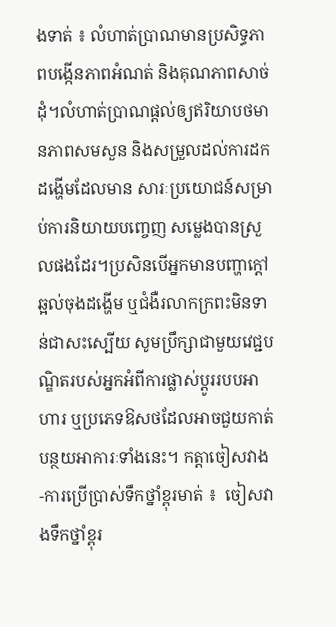ងទាត់ ៖ លំហាត់ប្រាណមានប្រសិទ្ធភាពបង្កើនភាពអំណត់ និងគុណភាពសាច់ដុំ។លំហាត់ប្រាណផ្ដល់ឲ្យឥរិយាបថមានភាពសមសួន និងសម្រួលដល់ការដកដង្ហើមដែលមាន សារៈប្រយោជន៍សម្រាប់ការនិយាយបញ្ចេញ សម្លេងបានស្រួលផងដែរ។ប្រសិនបើអ្នកមានបញ្ហាក្ដៅ ឆ្អល់ចុងដង្ហើម ឬជំងឺរលាកក្រពះមិនទាន់ជាសះស្បើយ សូមប្រឹក្សាជាមួយវេជ្ជបណ្ឌិតរបស់អ្នកអំពីការផ្លាស់ប្ដូររបបអាហារ ឬប្រភេទឱសថដែលអាចជួយកាត់បន្ថយអាការៈទាំងនេះ។ កត្តាចៀសវាង -ការប្រើប្រាស់ទឹកថ្នាំខ្ពុរមាត់ ៖  ចៀសវាងទឹកថ្នាំខ្ពុរ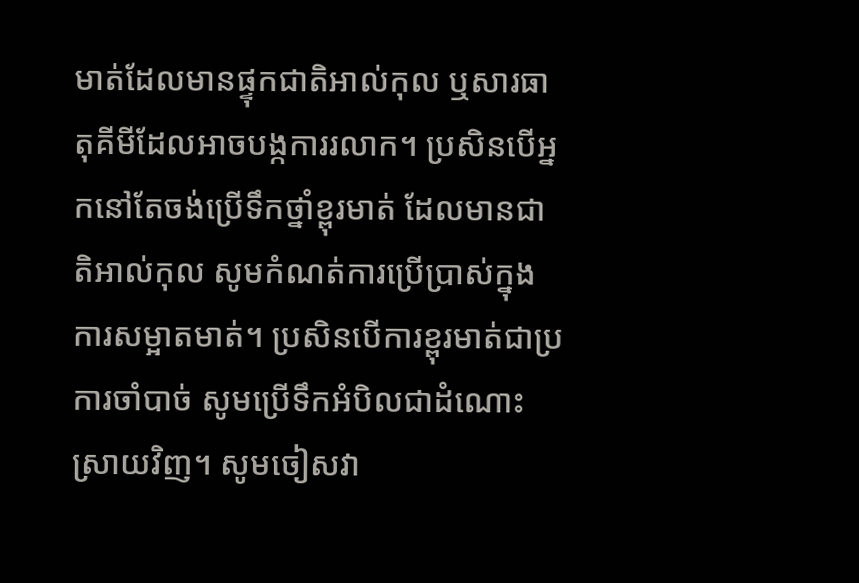មាត់ដែលមានផ្ទុកជាតិអាល់កុល ឬសារធាតុគីមីដែលអាចបង្កការរលាក។ ប្រសិនបើអ្នកនៅតែចង់ប្រើទឹកថ្នាំខ្ពុរមាត់ ដែលមានជាតិអាល់កុល សូមកំណត់ការប្រើប្រាស់ក្នុងការសម្អាតមាត់។ ប្រសិនបើការខ្ពុរមាត់ជាប្រការចាំបាច់ សូមប្រើទឹកអំបិលជាដំណោះស្រាយវិញ។ សូមចៀសវា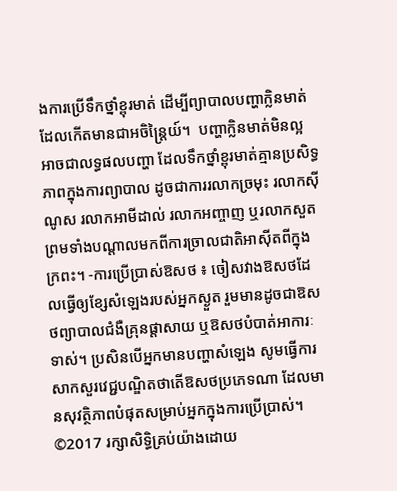ងការប្រើទឹកថ្នាំខ្ពុរមាត់ ដើម្បីព្យាបាលបញ្ហាក្លិនមាត់ ដែលកើតមានជាអចិន្រៃ្ដយ៍។  បញ្ហាក្លិនមាត់មិនល្អអាចជាលទ្ធផលបញ្ហា ដែលទឹកថ្នាំខ្ពុរមាត់គ្មានប្រសិទ្ធភាពក្នុងការព្យាបាល ដូចជាការរលាកច្រមុះ រលាកស៊ីណូស រលាកអាមីដាល់ រលាកអញ្ចាញ ឬរលាកសួត ព្រមទាំងបណ្ដាលមកពីការច្រាលជាតិអាស៊ីតពីក្នុងក្រពះ។ -ការប្រើប្រាស់ឱសថ ៖ ចៀសវាងឱសថដែលធ្វើឲ្យខ្សែសំឡេងរបស់អ្នកស្ងួត រួមមានដូចជាឱសថព្យាបាលជំងឺគ្រុនផ្ដាសាយ ឬឱសថបំបាត់អាការៈទាស់។ ប្រសិនបើអ្នកមានបញ្ហាសំឡេង សូមធ្វើការសាកសួរវេជ្ជបណ្ឌិតថាតើឱសថប្រភេទណា ដែលមានសុវត្ថិភាពបំផុតសម្រាប់អ្នកក្នុងការប្រើប្រាស់។ ©2017 រក្សាសិទ្ធិគ្រប់យ៉ាងដោយ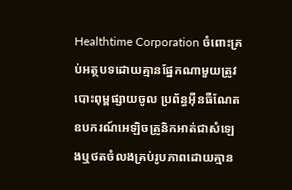Healthtime Corporation ចំពោះគ្រប់អត្ថបទដោយគ្មានផ្នែកណាមួយត្រូវបោះពុម្ពផ្សាយចូល ប្រព័ន្ធអ៊ីនធឺណែតឧបករណ៍អេឡិចត្រូនិកអាត់ជាសំឡេងឬថតចំលងគ្រប់រូបភាពដោយគ្មាន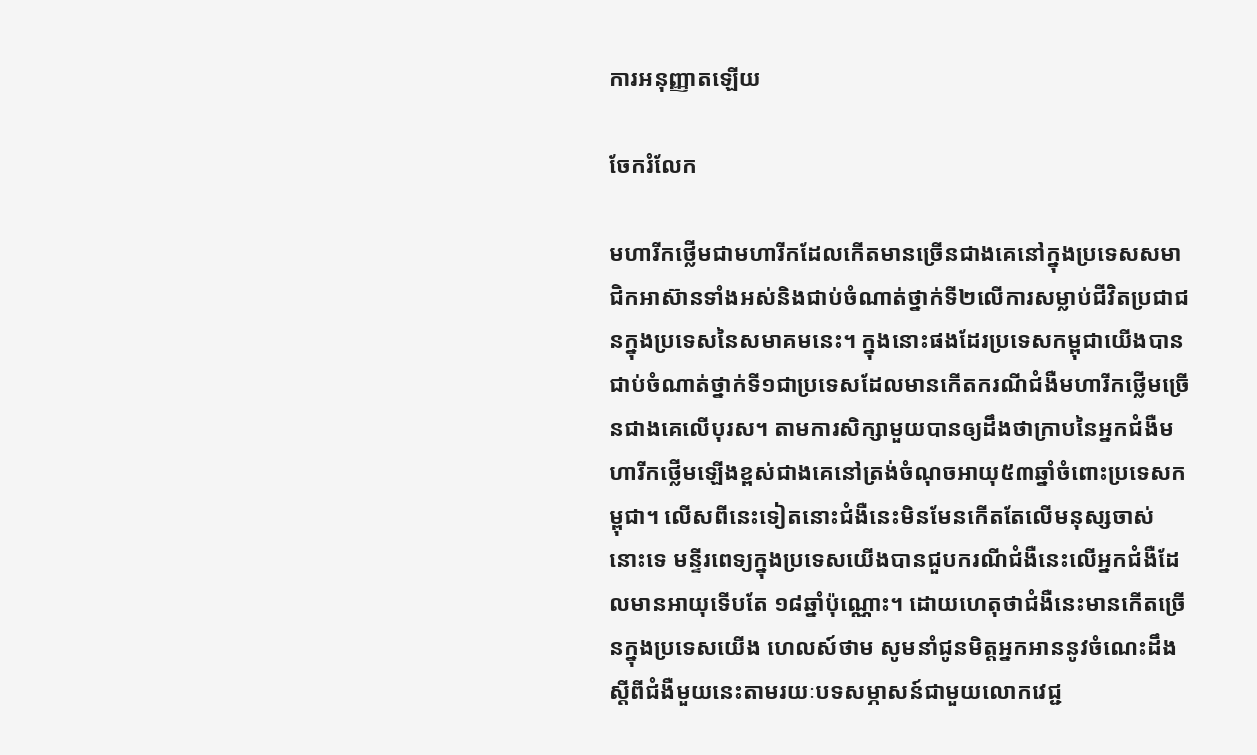ការអនុញ្ញាតឡើយ

ចែករំលែក

មហារីកថ្លើមជាមហារីកដែលកើតមានច្រើនជាងគេនៅក្នុងប្រទេសសមាជិកអាស៊ានទាំងអស់និងជាប់ចំណាត់ថ្នាក់ទី២លើការសម្លាប់ជីវិតប្រជាជនក្នុងប្រទេសនៃសមាគមនេះ។ ក្នុងនោះផងដែរប្រទេសកម្ពុជាយើងបានជាប់ចំណាត់ថ្នាក់ទី១ជាប្រទេសដែលមានកើតករណីជំងឺមហារីកថ្លើមច្រើនជាងគេលើបុរស។ តាមការសិក្សាមួយបានឲ្យដឹងថាក្រាបនៃអ្នកជំងឺមហារីកថ្លើមឡើងខ្ពស់ជាងគេនៅត្រង់ចំណុចអាយុ៥៣ឆ្នាំចំពោះប្រទេសកម្ពុជា។ លើសពីនេះទៀតនោះជំងឺនេះមិនមែនកើតតែលើមនុស្សចាស់នោះទេ មន្ទីរពេទ្យក្នុងប្រទេសយើងបានជួបករណីជំងឺនេះលើអ្នកជំងឺដែលមានអាយុទើបតែ ១៨ឆ្នាំប៉ុណ្ណោះ។ ដោយហេតុថាជំងឺនេះមានកើតច្រើនក្នុងប្រទេសយើង ហេលស៍ថាម សូមនាំជូនមិត្តអ្នកអាននូវចំណេះដឹងស្តីពីជំងឺមួយនេះតាមរយៈបទសម្ភាសន៍ជាមួយលោកវេជ្ជ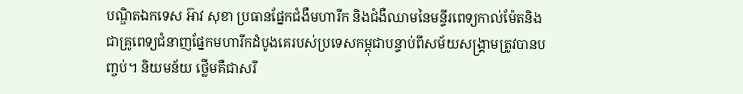បណ្ឌិតឯកទេស អ៊ាវ សុខា ប្រធានផ្នែកជំងឺមហារីក និងជំងឺឈាមនៃមន្ទីរពេទ្យកាល់ម៉ែតនិងជាគ្រូពេទ្យជំនាញផ្នែកមហារីកដំបូងគេរបស់ប្រទេសកម្ពុជាបន្ទាប់ពីសម័យសង្គ្រាមត្រូវបានបញ្ចប់។ និយមន័យ ថ្លើមគឺជាសរី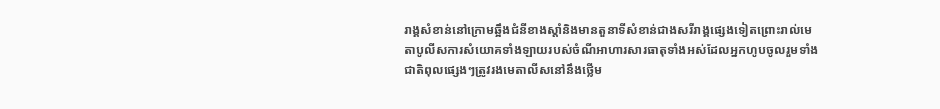រាង្គសំខាន់នៅក្រោមឆ្អឹងជំនីខាងស្តាំនិងមានតួនាទីសំខាន់ជាងសរីរាង្គផ្សេងទៀតព្រោះរាល់មេតាបូលីសការសំយោគទាំងឡាយរបស់ចំណីអាហារសារធាតុទាំងអស់ដែលអ្នកហូបចូលរួមទាំងជាតិពុលផ្សេងៗត្រូវរងមេតាលីសនៅនឹងថ្លើម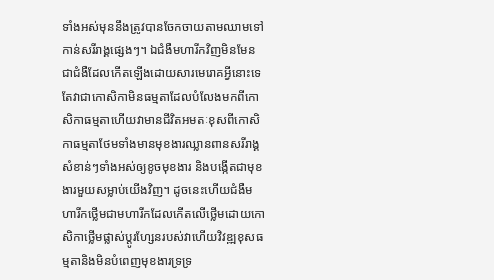ទាំងអស់មុននឹងត្រូវបានចែកចាយតាមឈាមទៅកាន់សរីរាង្គផ្សេងៗ។ ឯជំងឺមហារីកវិញមិនមែនជាជំងឺដែលកើតឡើងដោយសារមេរោគអ្វីនោះទេតែវាជាកោសិកាមិនធម្មតាដែលបំលែងមកពីកោសិកាធម្មតាហើយវាមានជីវិតអមតៈខុសពីកោសិកាធម្មតាថែមទាំងមានមុខងារឈ្លានពានសរីរាង្គសំខាន់ៗទាំងអស់ឲ្យខូចមុខងារ និងបង្កើតជាមុខងារមួយសម្លាប់យើងវិញ។ ដូចនេះហើយជំងឺមហារីកថើ្លមជាមហារីកដែលកើតលើថ្លើមដោយកោសិកាថើ្លមផ្លាស់ប្តូរហ្សែនរបស់វាហើយវិវឌ្ឍខុសធម្មតានិងមិនបំពេញមុខងារទ្រទ្រ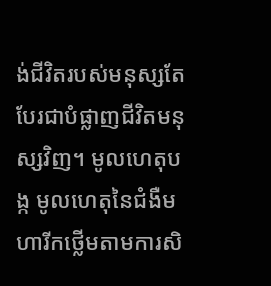ង់ជីវិតរបស់មនុស្សតែបែរជាបំផ្លាញជីវិតមនុស្សវិញ។ មូលហេតុបង្ក មូលហេតុនៃជំងឺមហារីកថ្លើមតាមការសិ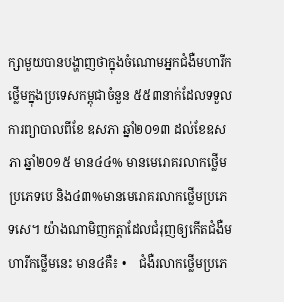ក្សាមួយបានបង្ហាញថាក្នុងចំណោមអ្នកជំងឺមហារីកថ្លើមក្នុងប្រទេសកម្ពុជាចំនួន ៥៥៣នាក់ដែលទទួលការព្យាបាលពីខែ ឧសភា ឆ្នាំ២០១៣ ដល់ខែឧសភា ឆ្នាំ២០១៥ មាន៤៤% មានមេរោគរលាកថ្លើមប្រភេទបេ និង៤៣%មានមេរោគរលាកថ្លើមប្រភេទសេ។ យ៉ាងណាមិញកត្តាដែលជំរុញឲ្យកើតជំងឺមហារីកថ្លើមនេះ មាន៤គឺ៖ •    ជំងឺរលាកថ្លើមប្រភេ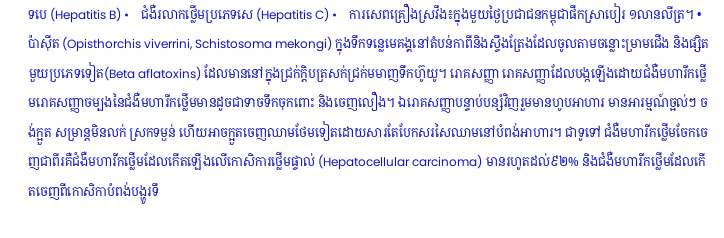ទបេ (Hepatitis B) •    ជំងឺរលាកថ្លើមប្រភេទសេ (Hepatitis C) •    ការសេពគ្រឿងស្រវឹង៖ក្នុងមួយថ្ងៃប្រជាជនកម្ពុជាផឹកស្រាបៀរ ១លានលីត្រ។ •    ប៉ាស៊ីត (Opisthorchis viverrini, Schistosoma mekongi) ក្នុងទឹកទន្លេមេគង្គនៅតំបន់កាពីនិងស្ទឹងត្រែងដែលចូលតាមចន្លោះម្រាមជើង និងផ្សិតមួយប្រភេទទៀត(Beta aflatoxins) ដែលមាននៅក្នុងជ្រក់ក្តិបត្រសក់ជ្រក់មមាញទឹកហ៊ូយូ។ រោគសញ្ញា រោគសញ្ញាដែលបង្កឡើងដោយជំងឺមហារីកថ្លើមរោគសញ្ញាចម្បងនៃជំងឺមហារីកថ្លើមមានដូចជាទាចទឹកចុកពោះ និងចេញលឿង។ ឯរោគសញ្ញាបន្ទាប់បន្សំវិញរួមមានហូបអាហារ មានអារម្មណ៍ច្អល់ៗ ចង់ក្អួត សម្រាន្តមិនលក់ ស្រកទម្ងន់ ហើយអាចក្អួតចេញឈាមថែមទៀតដោយសារតែបែកសរសៃឈាមនៅបំពង់អាហារ។ ជាទូទៅ ជំងឺមហារីកថ្លើមចែកចេញជាពីរគឺជំងឺមហារីកថ្លើមដែលកើតឡើងលើកោសិការថ្លើមផ្ទាល់ (Hepatocellular carcinoma) មានរហូតដល់៩២% និងជំងឺមហារីកថ្លើមដែលកើតចេញពីកោសិកាបំពង់បង្ហូរទឹ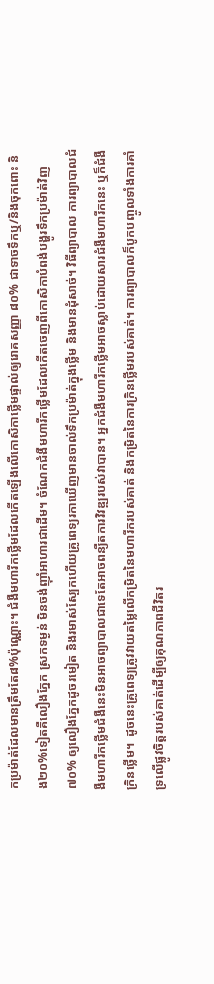កប្រម៉ាត់ដែលមានត្រឹមតែ៨%ប៉ុណ្ណោះ។ ជំងឺមហារីកថ្លើមដែលកើតឡើងលើកោសិកាថ្លើមផ្ទាល់ឲ្យរោគសញ្ញា ៨០% ជាទាចទឹកឬ/និងចុកពោះ និង២០%ទៀតគឺលឿងភ្នែក ស្រកទម្ងន់ មិនចង់ញ៉ាំអាហារជាដើម។ ចំណែកជំងឺមហារីកថ្លើមដែលកើតចេញពីកោសិកាបំពង់បង្ហូរទឹកប្រម៉ាត់វិញ ៧០% ឲ្យលឿងភ្នែកដូចរមៀត និងរមាស់ស្បែកហើយគ្រូពេទ្យរកាឃើញមានចាល់ទឹកប្រម៉ាត់ក្នុងថ្លើម និងមានដុំសាច់។ វិធីព្យាបាល ការព្យាបាលជំងឺមហារីកថ្លើមជំងឺនេះមិនអាចព្យាបាលជាទេតែអាចពន្យឺតការវិវឌ្ឍរបស់វាបាន។ អ្នកជំងឺមហារីកថ្លើមអាចស្លាប់ដោយសារជំងឺមហារីកនេះ ឬក៏ជំងឺក្រិនថ្លើម។  ដូចនេះគ្រូពេទ្យត្រូវវាយតម្លៃលើកម្រិតនៃមហារីករបស់គាត់ និងកម្រិតនៃការក្រិនថ្លើមរបស់គាត់។ ការព្យាបាលក៏បូកបញ្ចូលទាំងការគាំទ្រលើផ្លូវចិត្តរបស់គាត់ដើម្បីឲ្យគុណភាពជីវិតរ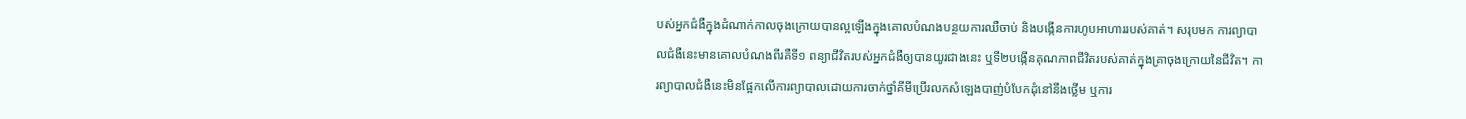បស់អ្នកជំងឺក្នុងដំណាក់កាលចុងក្រោយបានល្អឡើងក្នុងគោលបំណងបន្ថយការឈឺចាប់ និងបង្កើនការហូបអាហាររបស់គាត់។ សរុបមក ការព្យាបាលជំងឺនេះមានគោលបំណងពីរគឺទី១ ពន្យាជីវិតរបស់អ្នកជំងឺឲ្យបានយូរជាងនេះ ឬទី២បង្កើនគុណភាពជីវិតរបស់គាត់ក្នុងគ្រាចុងក្រោយនៃជីវិត។ ការព្យាបាលជំងឺនេះមិនផ្អែកលើការព្យាបាលដោយការចាក់ថ្នាំគីមីប្រើរលកសំឡេងបាញ់បំបែកដុំនៅនឹងថ្លើម ឬការ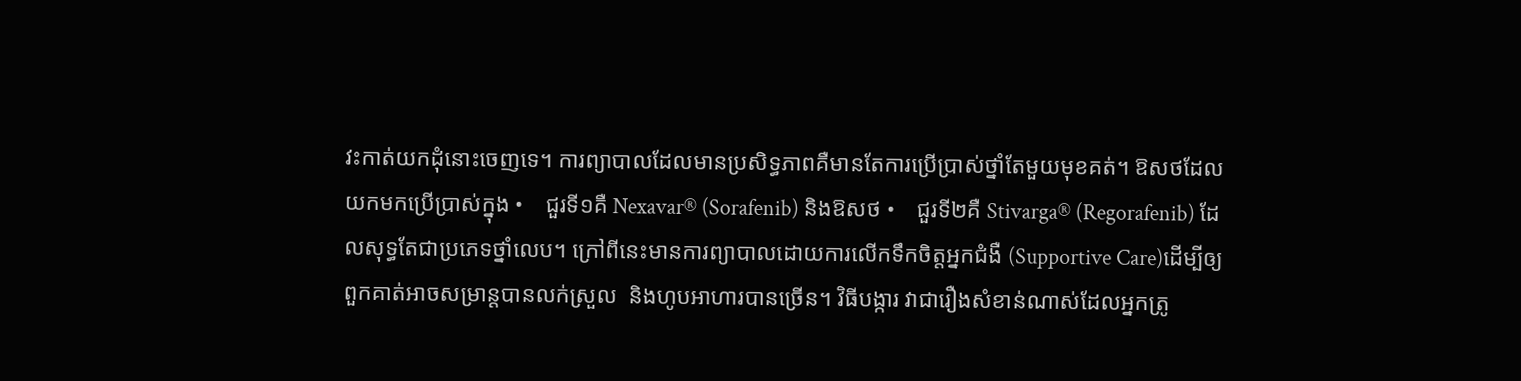វះកាត់យកដុំនោះចេញទេ។ ការព្យាបាលដែលមានប្រសិទ្ធភាពគឺមានតែការប្រើប្រាស់ថ្នាំតែមួយមុខគត់។ ឱសថដែលយកមកប្រើប្រាស់ក្នុង •    ជួរទី១គឺ Nexavar® (Sorafenib) និងឱសថ •    ជួរទី២គឺ Stivarga® (Regorafenib) ដែលសុទ្ធតែជាប្រភេទថ្នាំលេប។ ក្រៅពីនេះមានការព្យាបាលដោយការលើកទឹកចិត្តអ្នកជំងឺ (Supportive Care)ដើម្បីឲ្យពួកគាត់អាចសម្រាន្តបានលក់ស្រួល  និងហូបអាហារបានច្រើន។ វិធីបង្ការ វាជារឿងសំខាន់ណាស់ដែលអ្នកត្រូ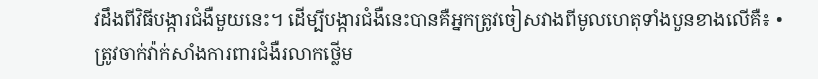វដឹងពីវិធីបង្ការជំងឺមួយនេះ។ ដើម្បីបង្ការជំងឺនេះបានគឺអ្នកត្រូវចៀសវាងពីមូលហេតុទាំងបួនខាងលើគឺ៖ •ត្រូវចាក់វ៉ាក់សាំងការពារជំងឺរលាកថ្លើម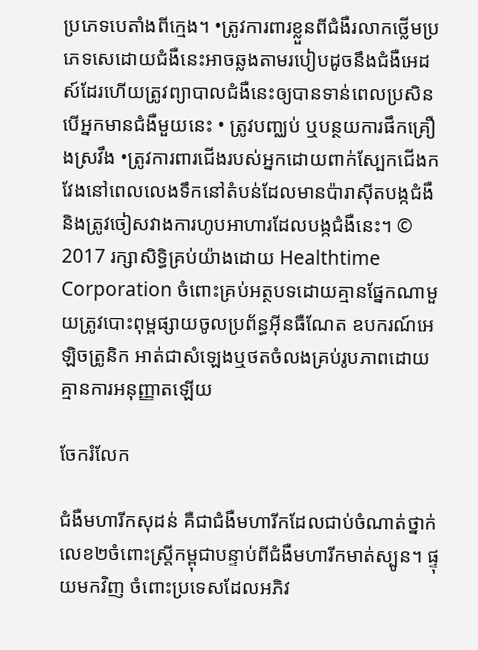ប្រភេទបេតាំងពីក្មេង។ •ត្រូវការពារខ្លួនពីជំងឺរលាកថ្លើមប្រភេទសេដោយជំងឺនេះអាចឆ្លងតាមរបៀបដូចនឹងជំងឺអេដស៍ដែរហើយត្រូវព្យាបាលជំងឺនេះឲ្យបានទាន់ពេលប្រសិនបើអ្នកមានជំងឺមួយនេះ • ត្រូវបញ្ឈប់ ឬបន្ថយការផឹកគ្រឿងស្រវឹង •ត្រូវការពារជើងរបស់អ្នកដោយពាក់ស្បែកជើងកវែងនៅពេលលេងទឹកនៅតំបន់ដែលមានប៉ារាស៊ីតបង្កជំងឺ និងត្រូវចៀសវាងការហូបអាហារដែលបង្កជំងឺនេះ។ © 2017 រក្សាសិទ្ធិគ្រប់យ៉ាងដោយ Healthtime Corporation ចំពោះគ្រប់អត្ថបទដោយគ្មានផ្នែកណាមួយត្រូវបោះពុម្ពផ្សាយចូលប្រព័ន្ធអ៊ីនធឺណែត ឧបករណ៍អេឡិចត្រូនិក អាត់ជាសំឡេងឬថតចំលងគ្រប់រូបភាពដោយគ្មានការអនុញ្ញាតឡើយ

ចែករំលែក

ជំងឺមហារីកសុដន់ គឺជាជំងឺមហារីកដែលជាប់ចំណាត់ថ្នាក់លេខ២ចំពោះស្រ្តីកម្ពុជាបន្ទាប់ពីជំងឺមហារីកមាត់ស្បូន។ ផ្ទុយមកវិញ ចំពោះប្រទេសដែលអភិវ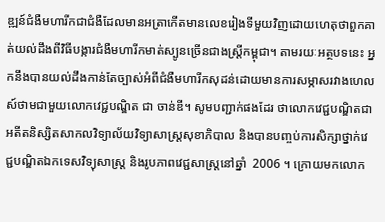ឌ្ឍន៍ជំងឺមហារីកជាជំងឺដែលមានអត្រាកើតមានលេខរៀងទីមួយវិញដោយហេតុថាពួកគាត់យល់ដឹងពីវិធីបង្ការជំងឺមហារីកមាត់ស្បូនច្រើនជាងស្ត្រីកម្ពុជា។ តាមរយៈអត្ថបទនេះ អ្នកនឹងបានយល់ដឹងកាន់តែច្បាស់អំពីជំងឺមហារីកសុដន់ដោយមានការសម្ភាសរវាងហេលស៍ថាមជាមួយលោកវេជ្ជបណ្ឌិត ជា ចាន់ឌី។ សូមបញ្ជាក់ផងដែរ ថាលោកវេជ្ជបណ្ឌិតជាអតីតនិស្សិតសាកលវិទ្យាល័យវិទ្យាសាស្ត្រសុខាភិបាល និងបានបញ្ចប់ការសិក្សាថ្នាក់វេជ្ជបណ្ឌិតឯកទេសវិទ្យុសាស្ត្រ និងរូបភាពវេជ្ជសាស្ត្រនៅឆ្នាំ  2006 ។ ក្រោយមកលោក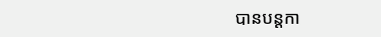បានបន្តកា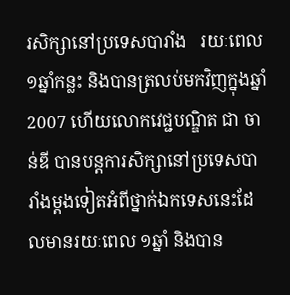រសិក្សានៅប្រទេសបារាំង   រយៈពេល១ឆ្នាំកន្លះ និងបានត្រលប់មកវិញក្នុងឆ្នាំ 2007 ហើយលោកវេជ្ជបណ្ឌិត ជា ចាន់ឌី បានបន្តការសិក្សានៅប្រទេសបារាំងម្តងទៀតអំពីថ្នាក់ឯកទេសនេះដែលមានរយៈពេល ១ឆ្នាំ និងបាន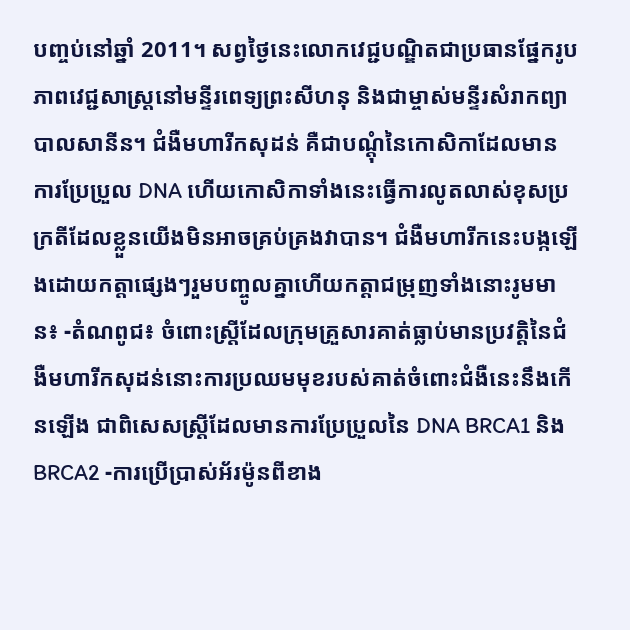បញ្ចប់នៅឆ្នាំ 2011។ សព្វថ្ងៃនេះលោកវេជ្ជបណ្ឌិតជាប្រធានផ្នែករូបភាពវេជ្ជសាស្ត្រនៅមន្ទីរពេទ្យព្រះសីហនុ និងជាម្ចាស់មន្ទីរសំរាកព្យាបាលសានីន។ ជំងឺមហារីកសុដន់ គឺជាបណ្តុំនៃកោសិកាដែលមានការប្រែប្រួល DNA ហើយកោសិកាទាំងនេះធ្វើការលូតលាស់ខុសប្រក្រតីដែលខ្លួនយើងមិនអាចគ្រប់គ្រងវាបាន។ ជំងឺមហារីកនេះបង្កឡើងដោយកត្តាផ្សេងៗរួមបញ្ចូលគ្នាហើយកត្តាជម្រុញទាំងនោះរូមមាន៖ -តំណពូជ៖ ចំពោះស្ត្រីដែលក្រុមគ្រួសារគាត់ធ្លាប់មានប្រវត្តិនៃជំងឺមហារីកសុដន់នោះការប្រឈមមុខរបស់គាត់ចំពោះជំងឺនេះនឹងកើនឡើង ជាពិសេសស្ត្រីដែលមានការប្រែប្រួលនៃ DNA BRCA1 និង BRCA2 -ការប្រើប្រាស់អ័រម៉ូនពីខាង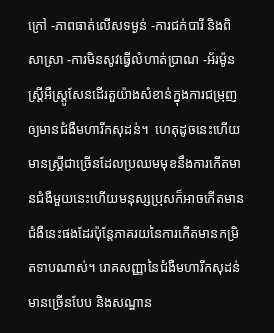ក្រៅ -ភាពធាត់លើសទម្ងន់ -ការជក់បារី និងពិសាស្រា -ការមិនសូវធ្វើលំហាត់ប្រាណ -អ័រម៉ូនស្ត្រីអឺស្ត្រូសែនដើរតួយ៉ាងសំខាន់ក្នុងការជម្រុញឲ្យមានជំងឺមហារីកសុដន់។  ហេតុដូចនេះហើយមានស្ត្រីជាច្រើនដែលប្រឈមមុខនឹងការកើតមានជំងឺមួយនេះហើយមនុស្សប្រុសក៏អាចកើតមានជំងឺនេះផងដែរប៉ុន្តែភាគរយនៃការកើតមានកម្រិតទាបណាស់។ រោគសញ្ញានៃជំងឺមហារីកសុដន់មានច្រើនបែប និងសណ្ឋាន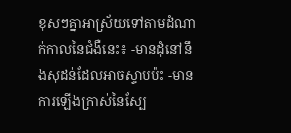ខុសៗគ្នាអាស្រ័យទៅតាមដំណាក់កាលនៃជំងឺនេះ៖ -មានដុំនៅនឹងសុដន់ដែលអាចស្ទាបប៉ះ -មានការឡើងក្រាស់នៃស្បែ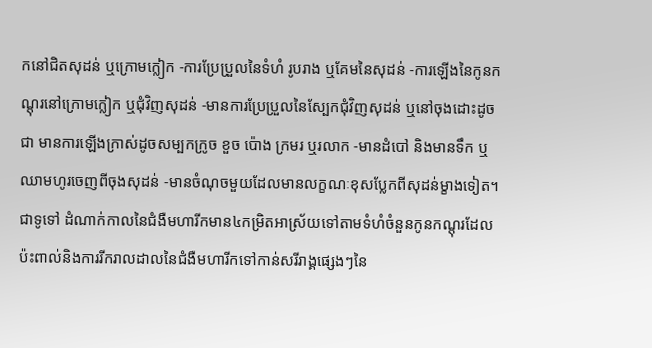កនៅជិតសុដន់ ឬក្រោមក្លៀក -ការប្រែប្រួលនៃទំហំ រូបរាង ឬគែមនៃសុដន់ -ការឡើងនៃកូនកណ្តុរនៅក្រោមក្លៀក ឬជុំវិញសុដន់ -មានការប្រែប្រួលនៃស្បែកជុំវិញសុដន់ ឬនៅចុងដោះដូចជា មានការឡើងក្រាស់ដូចសម្បកក្រូច ខួច ប៉ោង ក្រមរ ឬរលាក -មានដំបៅ និងមានទឹក ឬឈាមហូរចេញពីចុងសុដន់ -មានចំណុចមួយដែលមានលក្ខណៈខុសប្លែកពីសុដន់ម្ខាងទៀត។ ជាទូទៅ ដំណាក់កាលនៃជំងឺមហារីកមាន៤កម្រិតអាស្រ័យទៅតាមទំហំចំនួនកូនកណ្តុរដែលប៉ះពាល់និងការរីករាលដាលនៃជំងឺមហារីកទៅកាន់សរីរាង្គផ្សេងៗនៃ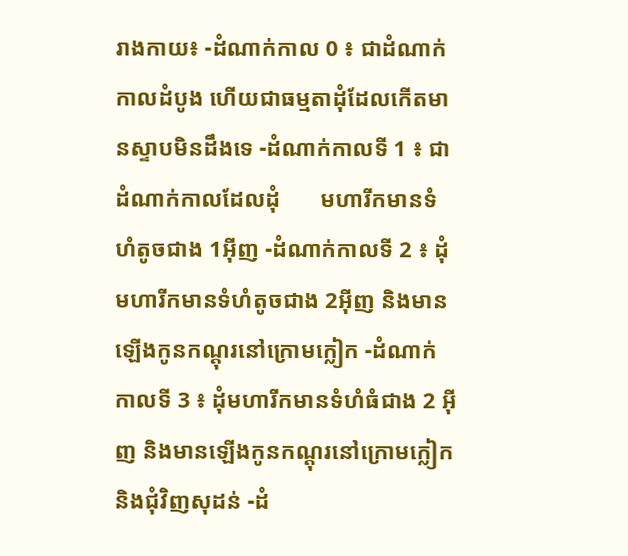រាងកាយ៖ -ដំណាក់កាល 0 ៖ ជាដំណាក់កាលដំបូង ហើយជាធម្មតាដុំដែលកើតមានស្ទាបមិនដឹងទេ -ដំណាក់កាលទី 1 ៖ ជាដំណាក់កាលដែលដុំ       មហារីកមានទំហំតូចជាង 1អ៊ីញ -ដំណាក់កាលទី 2 ៖ ដុំមហារីកមានទំហំតូចជាង 2អ៊ីញ និងមានឡើងកូនកណ្តុរនៅក្រោមក្លៀក -ដំណាក់កាលទី 3 ៖ ដុំមហារីកមានទំហំធំជាង 2 អ៊ីញ និងមានឡើងកូនកណ្តុរនៅក្រោមក្លៀក និងជុំវិញសុដន់ -ដំ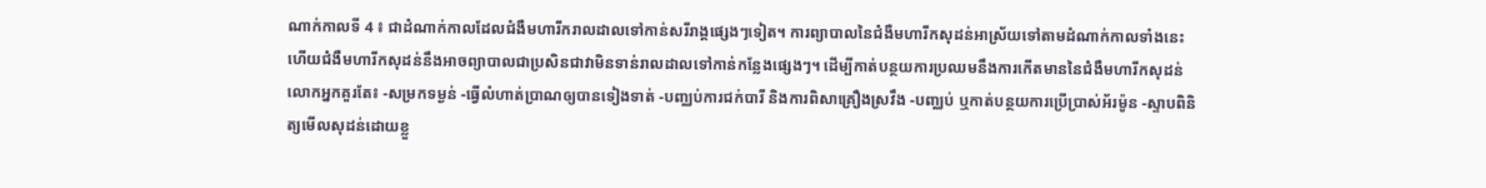ណាក់កាលទី 4 ៖ ជាដំណាក់កាលដែលជំងឺមហារីករាលដាលទៅកាន់សរីរាង្គផ្សេងៗទៀត។ ការព្យាបាលនៃជំងឺមហារីកសុដន់អាស្រ័យទៅតាមដំណាក់កាលទាំងនេះ ហើយជំងឺមហារីកសុដន់នឹងអាចព្យាបាលជាប្រសិនជាវាមិនទាន់រាលដាលទៅកាន់កន្លែងផ្សេងៗ។ ដើម្បីកាត់បន្ថយការប្រឈមនឹងការកើតមាននៃជំងឺមហារីកសុដន់លោកអ្នកគួរតែ៖ -សម្រកទម្ងន់ -ធ្វើលំហាត់ប្រាណឲ្យបានទៀងទាត់ -បញ្ឈប់ការជក់បារី និងការពិសាគ្រឿងស្រវឹង -បញ្ឈប់ ឬកាត់បន្ថយការប្រើប្រាស់អ័រម៉ូន -ស្ទាបពិនិត្យមើលសុដន់ដោយខ្លួ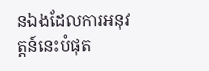នឯងដែលការអនុវត្តន៍នេះបំផុត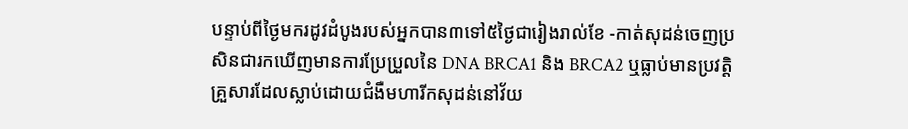បន្ទាប់ពីថ្ងៃមករដូវដំបូងរបស់អ្នកបាន៣ទៅ៥ថ្ងៃជារៀងរាល់ខែ -កាត់សុដន់ចេញប្រសិនជារកឃើញមានការប្រែប្រួលនៃ DNA BRCA1 និង BRCA2 ឬធ្លាប់មានប្រវត្តិគ្រួសារដែលស្លាប់ដោយជំងឺមហារីកសុដន់នៅវ័យ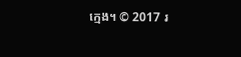ក្មេង។ © 2017 រ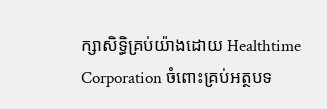ក្សាសិទ្ធិគ្រប់យ៉ាងដោយ Healthtime Corporation ចំពោះគ្រប់អត្ថបទ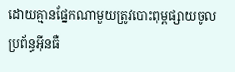ដោយគ្មានផ្នែកណាមួយត្រូវបោះពុម្ពផ្សាយចូលប្រព័ន្ធអ៊ីនធឺ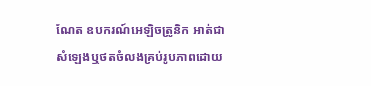ណែត ឧបករណ៍អេឡិចត្រូនិក អាត់ជាសំឡេងឬថតចំលងគ្រប់រូបភាពដោយ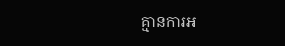គ្មានការអ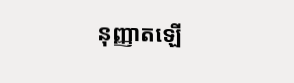នុញ្ញាតឡើ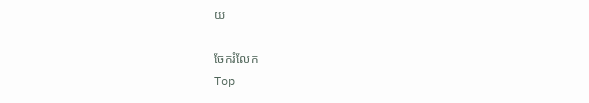យ

ចែករំលែក
Top